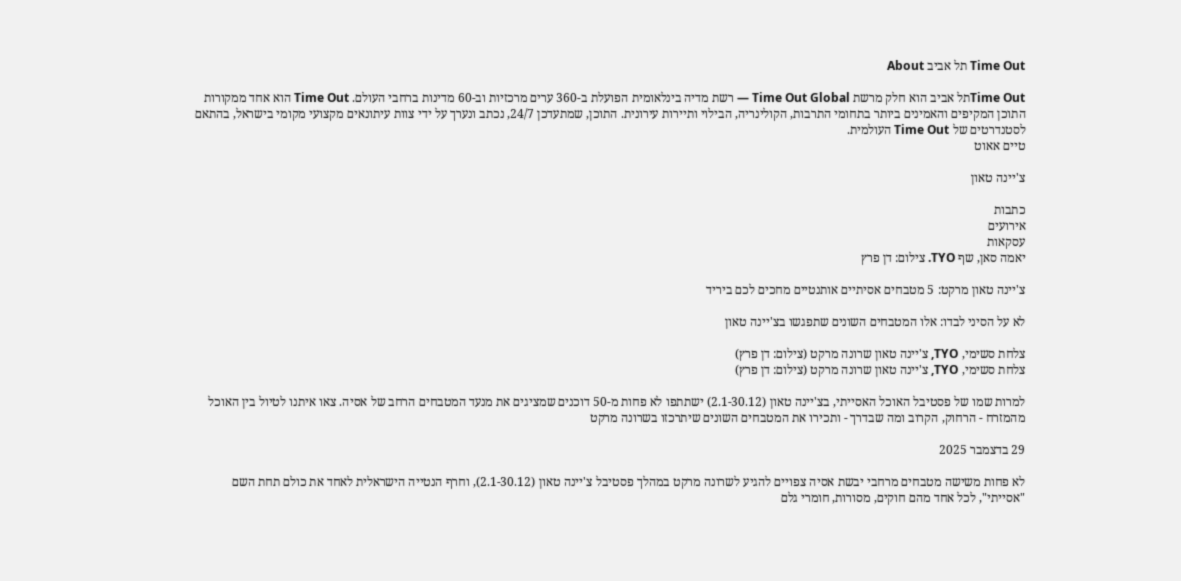Time Out תל אביב About

Time Outתל אביב הוא חלק מרשת Time Out Global — רשת מדיה בינלאומית הפועלת ב-360 ערים מרכזיות וב-60 מדינות ברחבי העולם. Time Out הוא אחד ממקורות התוכן המקיפים והאמינים ביותר בתחומי התרבות, הקולינריה, הבילוי ותיירות עירונית. התוכן, שמתעדכן 24/7, נכתב ונערך על ידי צוות עיתונאים מקצועי מקומי בישראל, בהתאם לסטנדרטים של Time Out העולמית.
טיים אאוט

צ'יינה טאון

כתבות
אירועים
עסקאות
יאמה סאן, שף TYO. צילום: דן פרץ

צ'יינה טאון מרקט: 5 מטבחים אסיתיים אותנטיים מחכים לכם ביריד

לא על הסיני לבדו: אלו המטבחים השונים שתפגשו בצ'יינה טאון

צלחת סשימי, TYO, צ'יינה טאון שרונה מרקט (צילום: דן פרץ)
צלחת סשימי, TYO, צ'יינה טאון שרונה מרקט (צילום: דן פרץ)

למרות שמו של פסטיבל האוכל האסייתי, בצ'יינה טאון (2.1-30.12) ישתתפו לא פחות מ-50 דוכנים שמציגים את מנעד המטבחים הרחב של אסיה. צאו איתנו לטיול בין האוכל מהמזרח - הרחוק, הקרוב ומה שבדרך - ותכירו את המטבחים השונים שיתרכזו בשרונה מרקט

29 בדצמבר 2025

לא פחות משישה מטבחים מרחבי יבשת אסיה צפויים להגיע לשרונה מרקט במהלך פסטיבל צ'יינה טאון (2.1-30.12), וחרף הנטייה הישראלית לאחד את כולם תחת השם "אסייתי", לכל אחד מהם חוקים, מסורות, חומרי גלם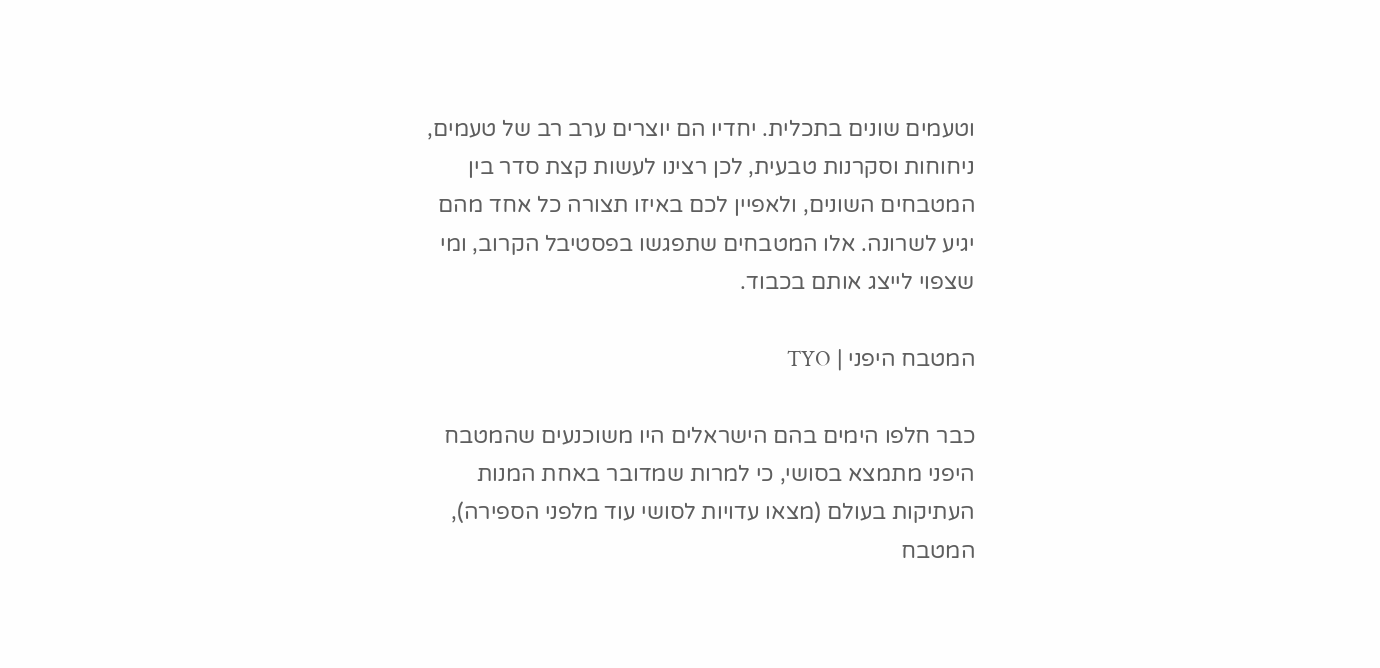וטעמים שונים בתכלית. יחדיו הם יוצרים ערב רב של טעמים, ניחוחות וסקרנות טבעית, לכן רצינו לעשות קצת סדר בין המטבחים השונים, ולאפיין לכם באיזו תצורה כל אחד מהם יגיע לשרונה. אלו המטבחים שתפגשו בפסטיבל הקרוב, ומי שצפוי לייצג אותם בכבוד.

המטבח היפני | TYO

כבר חלפו הימים בהם הישראלים היו משוכנעים שהמטבח היפני מתמצא בסושי, כי למרות שמדובר באחת המנות העתיקות בעולם (מצאו עדויות לסושי עוד מלפני הספירה), המטבח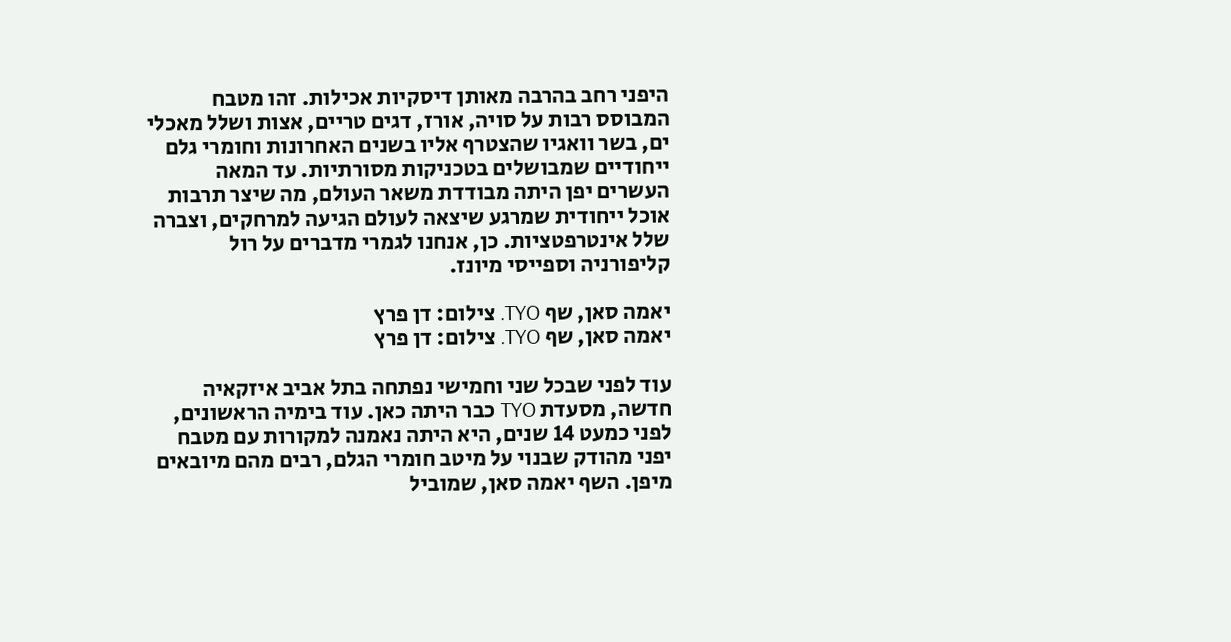היפני רחב בהרבה מאותן דיסקיות אכילות. זהו מטבח המבוסס רבות על סויה, אורז, דגים טריים, אצות ושלל מאכלי ים, בשר וואגיו שהצטרף אליו בשנים האחרונות וחומרי גלם ייחודיים שמבושלים בטכניקות מסורתיות. עד המאה העשרים יפן היתה מבודדת משאר העולם, מה שיצר תרבות אוכל ייחודית שמרגע שיצאה לעולם הגיעה למרחקים, וצברה שלל אינטרפטציות. כן, אנחנו לגמרי מדברים על רול קליפורניה וספייסי מיונז.

יאמה סאן, שף TYO. צילום: דן פרץ
יאמה סאן, שף TYO. צילום: דן פרץ

עוד לפני שבכל שני וחמישי נפתחה בתל אביב איזקאיה חדשה, מסעדת TYO כבר היתה כאן. עוד בימיה הראשונים, לפני כמעט 14 שנים, היא היתה נאמנה למקורות עם מטבח יפני מהודק שבנוי על מיטב חומרי הגלם, רבים מהם מיובאים מיפן. השף יאמה סאן, שמוביל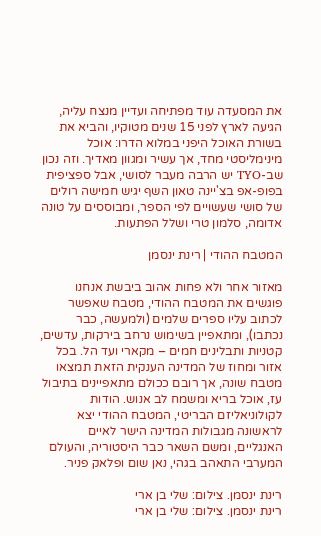את המסעדה עוד מפתיחה ועדיין מנצח עליה, הגיעה לארץ לפני 15 שנים מטוקיו, והביא את בשורת האוכל היפני במלוא הדרו: אוכל מינימליסטי מחד, אך עשיר ומגוון מאדיך. וזה נכון שב-TYO יש הרבה מעבר לסושי, אבל ספציפית בפופ-אפ בצ'יינה טאון השף יגיש חמישה רולים של סושי שעשויים לפי הספר, ומבוססים על טונה אדומה, סלמון טרי ושלל הפתעות.

המטבח ההודי | רינת ינסמן

מאזור אחר ולא פחות אהוב ביבשת אנחנו פוגשים את המטבח ההודי, מטבח שאפשר לכתוב עליו ספרים שלמים (ולמעשה, כבר נכתבו), ומתאפיין בשימוש נרחב בירקות, עדשים, קטניות ותבלינים חמים – מקארי ועד הל. בכל אזור ומחוז של המדינה הענקית הזאת תמצאו מטבח שונה, אך רובם ככולם מתאפיינים בתיבול עז, אוכל בריא ומשמח לב אנוש. הודות לקולוניאליזם הבריטי, המטבח ההודי יצא לראשונה מגבולות המדינה הישר לאיים האנגליים, ומשם השאר כבר היסטוריה, והעולם המערבי התאהב בגהי, נאן שום ופלאק פניר.

רינת ינסמן. צילום: שלי בן ארי
רינת ינסמן. צילום: שלי בן ארי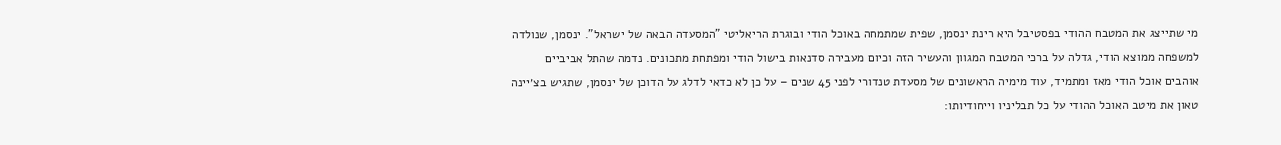מי שתייצג את המטבח ההודי בפסטיבל היא רינת ינסמן, שפית שמתמחה באוכל הודי ובוגרת הריאליטי "המסעדה הבאה של ישראל". ינסמן, שנולדה למשפחה ממוצא הודי, גדלה על ברכי המטבח המגוון והעשיר הזה וכיום מעבירה סדנאות בישול הודי ומפתחת מתכונים. נדמה שהתל אביביים אוהבים אוכל הודי מאז ומתמיד, עוד מימיה הראשונים של מסעדת טנדורי לפני 45 שנים – על כן לא כדאי לדלג על הדוכן של ינסמן, שתגיש בצ׳יינה טאון את מיטב האוכל ההודי על כל תבליניו וייחודיותו: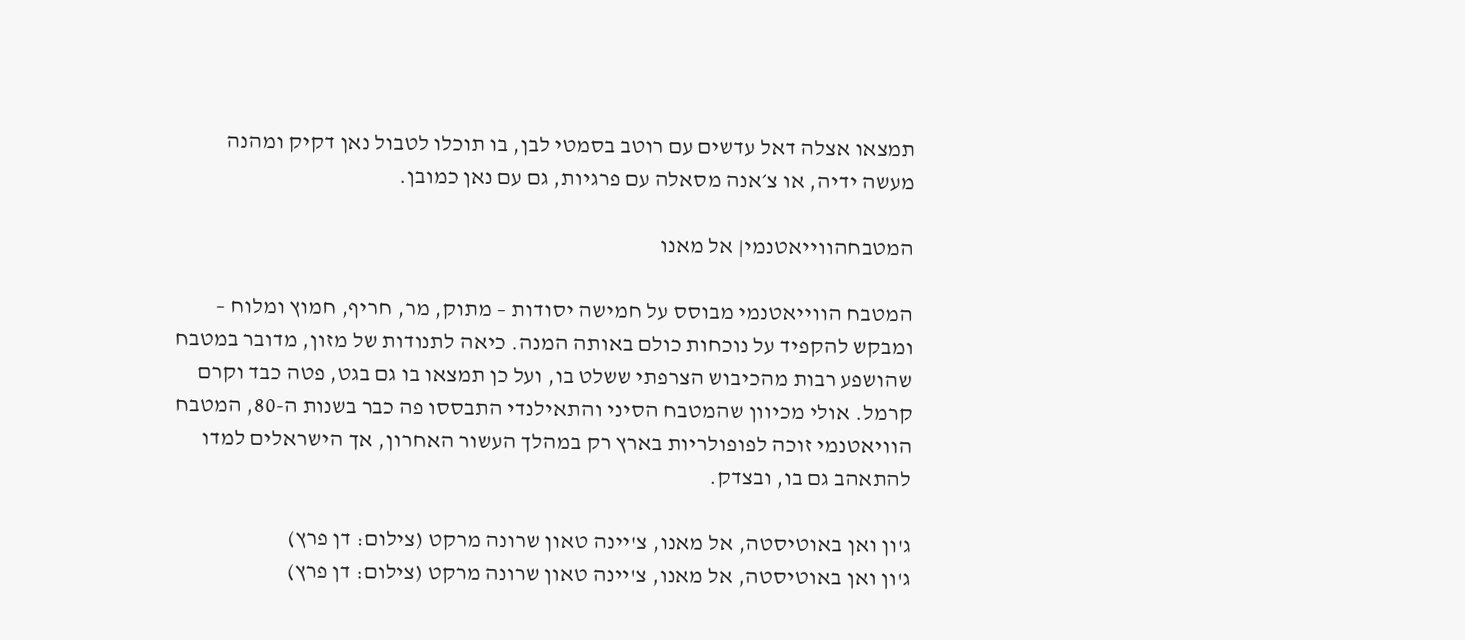תמצאו אצלה דאל עדשים עם רוטב בסמטי לבן, בו תוכלו לטבול נאן דקיק ומהנה מעשה ידיה, או צ׳אנה מסאלה עם פרגיות, גם עם נאן כמובן.

המטבחהווייאטנמי| אל מאנו

המטבח הווייאטנמי מבוסס על חמישה יסודות – מתוק, מר, חריף, חמוץ ומלוח – ומבקש להקפיד על נוכחות כולם באותה המנה. כיאה לתנודות של מזון, מדובר במטבח שהושפע רבות מהכיבוש הצרפתי ששלט בו, ועל כן תמצאו בו גם בגט, פטה כבד וקרם קרמל. אולי מכיוון שהמטבח הסיני והתאילנדי התבססו פה כבר בשנות ה-80, המטבח הוויאטנמי זוכה לפופולריות בארץ רק במהלך העשור האחרון, אך הישראלים למדו להתאהב גם בו, ובצדק.

ג'ון ואן באוטיסטה, אל מאנו, צ'יינה טאון שרונה מרקט (צילום: דן פרץ)
ג'ון ואן באוטיסטה, אל מאנו, צ'יינה טאון שרונה מרקט (צילום: דן פרץ)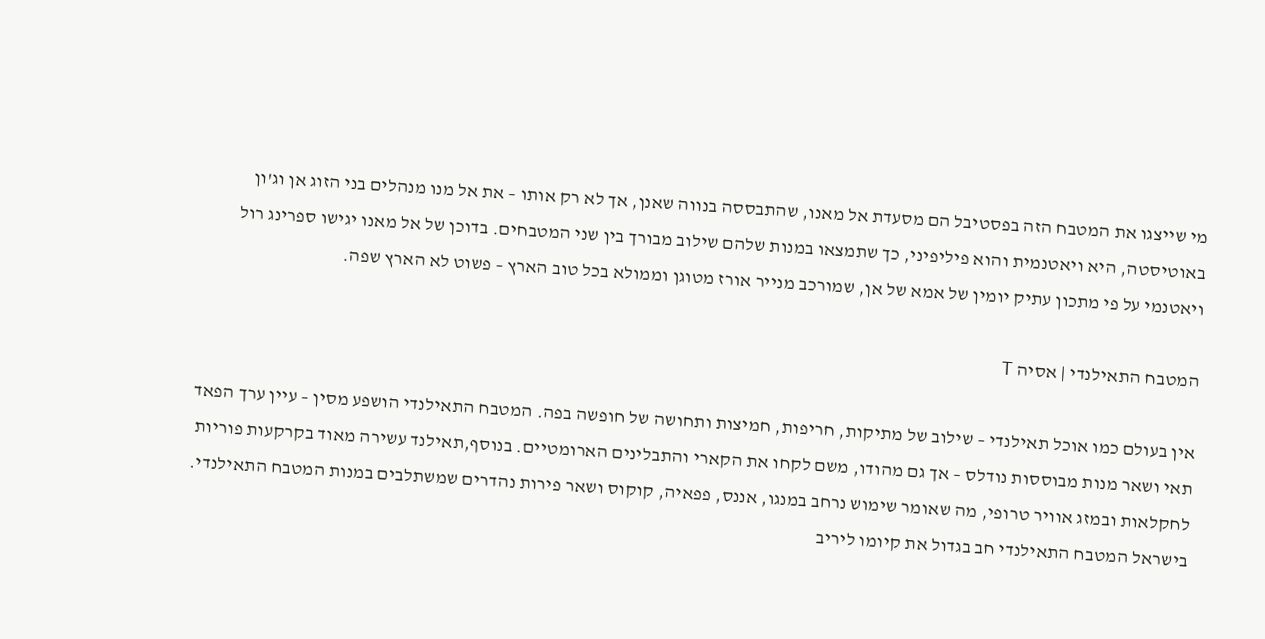מי שייצגו את המטבח הזה בפסטיבל הם מסעדת אל מאנו, שהתבססה בנווה שאנן, אך לא רק אותו – את אל מנו מנהלים בני הזוג אן וג'ון באוטיסטה, היא ויאטנמית והוא פיליפיני, כך שתמצאו במנות שלהם שילוב מבורך בין שני המטבחים. בדוכן של אל מאנו יגישו ספרינג רול ויאטנמי על פי מתכון עתיק יומין של אמא של אן, שמורכב מנייר אורז מטוגן וממולא בכל טוב הארץ – פשוט לא הארץ שפה.

המטבח התאילנדי | אסיה T

אין בעולם כמו אוכל תאילנדי – שילוב של מתיקות, חריפות, חמיצות ותחושה של חופשה בפה. המטבח התאילנדי הושפע מסין – עיין ערך הפאד תאי ושאר מנות מבוססות נודלס – אך גם מהודו, משם לקחו את הקארי והתבלינים הארומטיים. בנוסף,תאילנד עשירה מאוד בקרקעות פוריות לחקלאות ובמזג אוויר טרופי, מה שאומר שימוש נרחב במנגו, אננס, פפאיה, קוקוס ושאר פירות נהדרים שמשתלבים במנות המטבח התאילנדי. בישראל המטבח התאילנדי חב בגדול את קיומו ליריב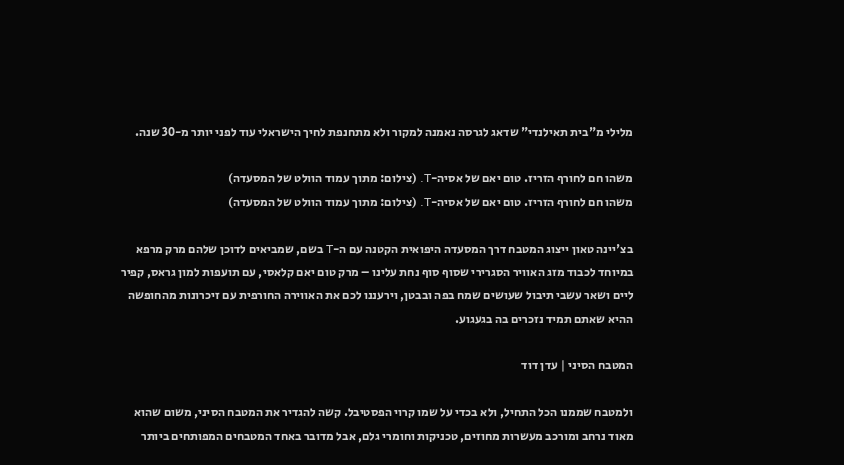מלילי מ"בית תאילנדי" שדאג לגרסה נאמנה למקור ולא מתחנפת לחיך הישראלי עוד לפני יותר מ-30 שנה.

משהו חם לחורף הזריז. טום יאם של אסיה-T. (צילום: מתוך עמוד הוולט של המסעדה)
משהו חם לחורף הזריז. טום יאם של אסיה-T. (צילום: מתוך עמוד הוולט של המסעדה)

בצ'יינה טאון ייצוג המטבח דרך המסעדה היפואית הקטנה עם ה-T בשם, שמביאים לדוכן שלהם מרק מרפא במיוחד לכבוד מזג האוויר הסגרירי שסוף סוף נחת עלינו – מרק טום יאם קלאסי, עם תועפות למון גראס, קפיר ליים ושאר עשבי תיבול שעושים שמח בפה ובבטן, וירעננו לכם את האווירה החורפית עם זיכרונות מהחופשה ההיא שאתם תמיד נזכרים בה בגעגוע.

המטבח הסיני | עדן דוד

ולמטבח שממנו הכל התחיל, ולא בכדי על שמו קרוי הפסטיבל. קשה להגדיר את המטבח הסיני, משום שהוא מאוד נרחב ומורכב מעשרות מחוזים, טכניקות וחומרי גלם, אבל מדובר באחד המטבחים המפותחים ביותר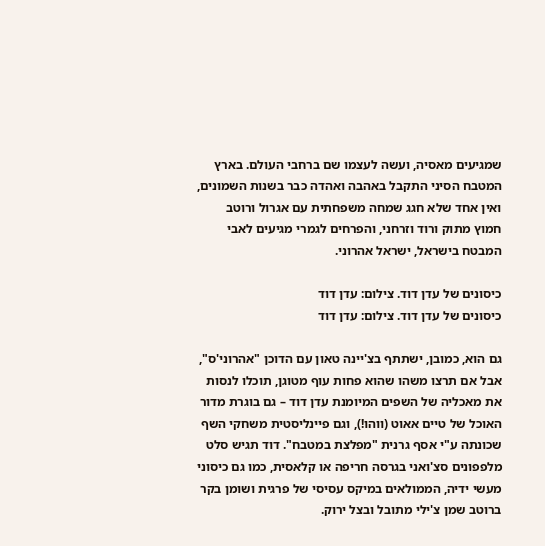שמגיעים מאסיה, ועשה לעצמו שם ברחבי העולם. בארץ המטבח הסיני התקבל באהבה ואהדה כבר בשנות השמונים, ואין אחד שלא חגג שמחה משפחתית עם אגרול ורוטב חמוץ מתוק ורוד וזרחני, והפרחים לגמרי מגיעים לאבי המבטח בישראל, ישראל אהרוני.

כיסונים של עדן דוד. צילום: עדן דוד
כיסונים של עדן דוד. צילום: עדן דוד

גם הוא, כמובן, ישתתף בצ'יינה טאון עם הדוכן "אהרוני'ס", אבל אם תרצו משהו שהוא פחות עוף מטוגן, תוכלו לנסות את מאכליה של השפים המיומנת עדן דוד – גם בוגרת מדור האוכל של טיים אאוט (ווהו!), וגם פיינליסטית משחקי השף שכונתה ע"י אסף גרנית "מפלצת במטבח". דוד תגיש סלט מלפפונים סצ'ואני בגרסה חריפה או קלאסית, כמו גם כיסוני מעשי ידיה, הממולאים במיקס עסיסי של פרגית ושומן בקר ברוטב שמן צ'ילי מתובל ובצל ירוק.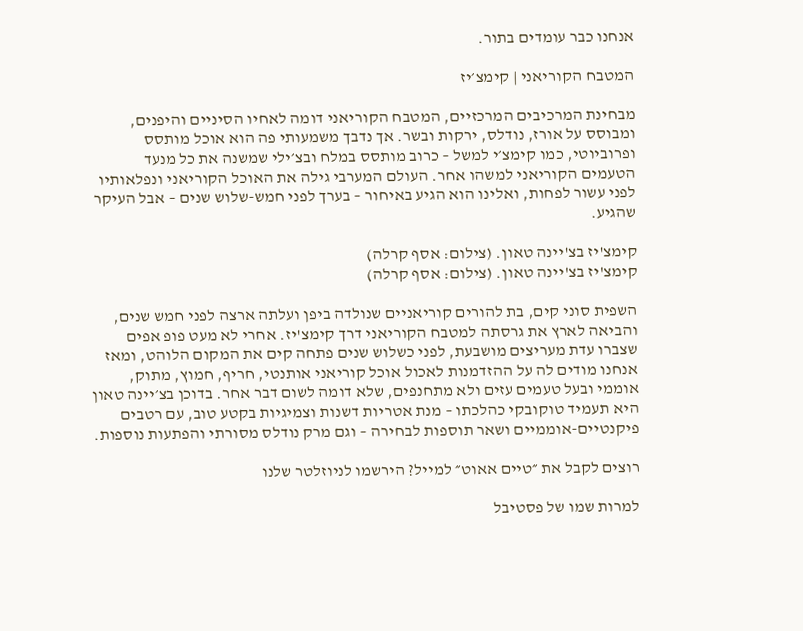אנחנו כבר עומדים בתור.

המטבח הקוריאני | קימצ׳יז

מבחינת המרכיבים המרכזיים, המטבח הקוריאני דומה לאחיו הסיניים והיפנים, ומבוסס על אורז, נודלס, ירקות ובשר. אך נדבך משמעותי פה הוא אוכל מותסס ופרוביוטי, כמו קימצ׳י למשל – כרוב מותסס במלח ובצ׳ילי שמשנה את כל מנעד הטעמים הקוריאני למשהו אחר. העולם המערבי גילה את האוכל הקוריאני ונפלאותיו לפני עשור לפחות, ואלינו הוא הגיע באיחור – בערך לפני חמש-שלוש שנים – אבל העיקר שהגיע.

קימצ'יז בצ'יינה טאון. (צילום: אסף קרלה)
קימצ'יז בצ'יינה טאון. (צילום: אסף קרלה)

השפית סוני קים, בת להורים קוריאניים שנולדה ביפן ועלתה ארצה לפני חמש שנים, והביאה לארץ את גרסתה למטבח הקוריאני דרך קימצ'יז. אחרי לא מעט פופ אפים שצברו עדת מעריצים מושבעת, לפני כשלוש שנים פתחה קים את המקום הלוהט, ומאז אנחנו מודים לה על ההזדמנות לאכול אוכל קוריאני אותנטי, חריף, חמוץ, מתוק, אוממי ובעל טעמים עזים ולא מתחנפים, שלא דומה לשום דבר אחר. בדוכן בצ׳יינה טאון היא תעמיד טוקובקי כהלכתו – מנת אטריות דשנות וצמיגיות בקטע טוב, עם רטבים פיקנטיים-אוממיים ושאר תוספות לבחירה – וגם מרק נודלס מסורתי והפתעות נוספות.

רוצים לקבל את ״טיים אאוט״ למייל? הירשמו לניוזלטר שלנו

למרות שמו של פסטיבל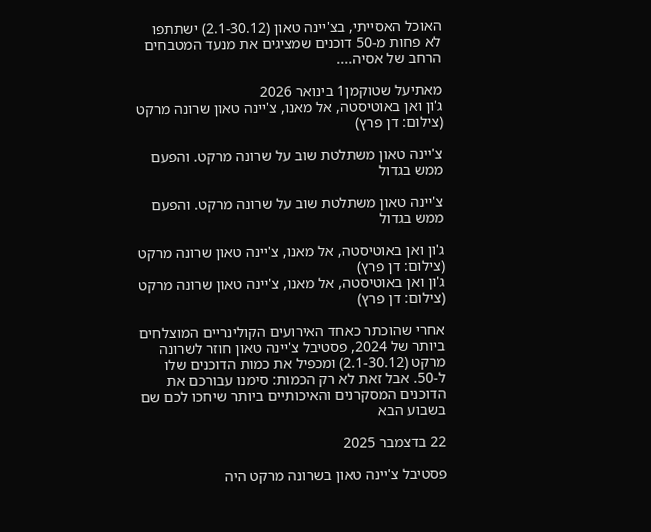האוכל האסייתי, בצ'יינה טאון (2.1-30.12) ישתתפו לא פחות מ-50 דוכנים שמציגים את מנעד המטבחים הרחב של אסיה....

מאתיעל שטוקמן1 בינואר 2026
ג'ון ואן באוטיסטה, אל מאנו, צ'יינה טאון שרונה מרקט (צילום: דן פרץ)

צ'יינה טאון משתלטת שוב על שרונה מרקט. והפעם ממש בגדול

צ'יינה טאון משתלטת שוב על שרונה מרקט. והפעם ממש בגדול

ג'ון ואן באוטיסטה, אל מאנו, צ'יינה טאון שרונה מרקט (צילום: דן פרץ)
ג'ון ואן באוטיסטה, אל מאנו, צ'יינה טאון שרונה מרקט (צילום: דן פרץ)

אחרי שהוכתר כאחד האירועים הקולינריים המוצלחים ביותר של 2024, פסטיבל צ'יינה טאון חוזר לשרונה מרקט (2.1-30.12) ומכפיל את כמות הדוכנים שלו ל-50. אבל זאת לא רק הכמות: סימנו עבורכם את הדוכנים המסקרנים והאיכותיים ביותר שיחכו לכם שם בשבוע הבא

22 בדצמבר 2025

פסטיבל צ'יינה טאון בשרונה מרקט היה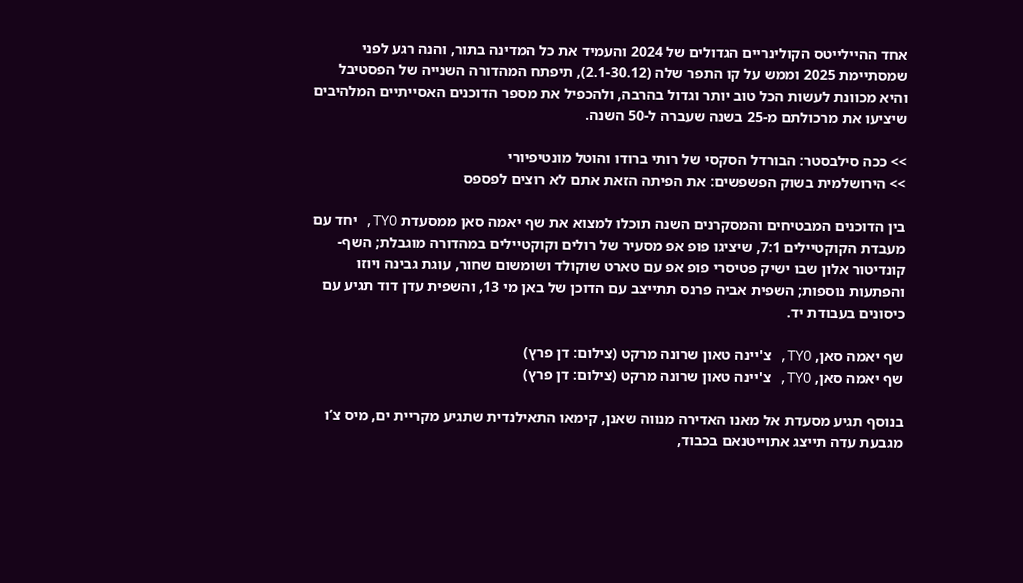אחד ההיילייטס הקולינריים הגדולים של 2024 והעמיד את כל המדינה בתור, והנה רגע לפני שמסתיימת 2025 וממש על קו התפר שלה (2.1-30.12), תיפתח המהדורה השנייה של הפסטיבל והיא מכוונת לעשות הכל טוב יותר וגדול בהרבה, ולהכפיל את מספר הדוכנים האסייתיים המלהיבים שיציעו את מרכולתם מ-25 בשנה שעברה ל-50 השנה.

>> ככה סילבסטר: הבורדל הסקסי של רותי ברודו והוטל מונטיפיורי
>> הירושלמית בשוק הפשפשים: את הפיתה הזאת אתם לא רוצים לפספס

בין הדוכנים המבטיחים והמסקרנים השנה תוכלו למצוא את שף יאמה סאן ממסעדת TYO, יחד עם מעבדת הקוקטיילים 7:1, שיציגו פופ אפ מסעיר של רולים וקוקטיילים במהדורה מוגבלת; השף-קונדיטור אלון שבו ישיק פטיסרי פופ אפ עם טארט שוקולד ושומשום שחור, עוגת גבינה ויוזו והפתעות נוספות; השפית אביה פרנס תתייצב עם הדוכן של באן מי 13, והשפית עדן דוד תגיע עם כיסונים בעבודת יד.

שף יאמה סאן, TYO, צ'יינה טאון שרונה מרקט (צילום: דן פרץ)
שף יאמה סאן, TYO, צ'יינה טאון שרונה מרקט (צילום: דן פרץ)

בנוסף תגיע מסעדת אל מאנו האדירה מנווה שאנן, קימאו התאילנדית שתגיע מקריית ים, מיס צ’ו מגבעת עדה תייצג אתוייטנאם בכבוד,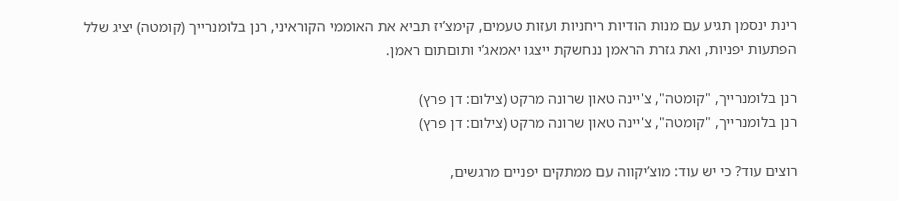רינת ינסמן תגיע עם מנות הודיות ריחניות ועזות טעמים, קימצ’יז תביא את האוממי הקוראיני, רנן בלומנרייך (קומטה) יציג שלל הפתעות יפניות, ואת גזרת הראמן ננחשקת ייצגו יאמאג’י ותוםתום ראמן.

רנן בלומנרייך, "קומטה", צ'יינה טאון שרונה מרקט (צילום: דן פרץ)
רנן בלומנרייך, "קומטה", צ'יינה טאון שרונה מרקט (צילום: דן פרץ)

רוצים עוד? כי יש עוד: מוצ’יקווה עם ממתקים יפניים מרגשים,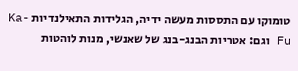טומוקו עם התססות מעשה ידיה, הגלידות התאילנדיות Ka-Fu וגם: אטריות הבנג-בנג של שאנשי, מנות לוהטות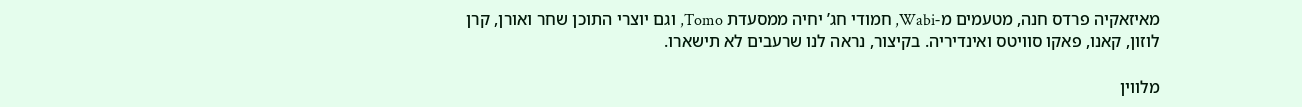מאיזאקיה פרדס חנה, מטעמים מ-Wabi, חמודי חג’ יחיה ממסעדת Tomo, וגם יוצרי התוכן שחר ואורן, קרן לוזון, קאנו, פאקו סוויטס ואינדיריה. בקיצור, נראה לנו שרעבים לא תישארו.

מלווין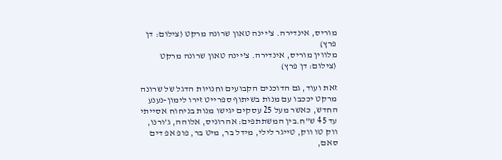מוריס, אינדירה. צ'יינה טאון שרונה מרקט (צילום: דן פרץ)
מלווין מוריס, אינדירה. צ'יינה טאון שרונה מרקט (צילום: דן פרץ)

זאת ועוד, גם הדוכנים הקבועים וחנויות הדגל של שרונה מרקט יככבו עם מנות בשיתוף ספרייט זירו לימון-נענע החדש, כאשר מעל 25 עסקים יגישו מנות בניחוח אסייתי עד 45 ש"ח.בין המשתתפים: אהרוניס, אלוהה, ג’ורנו, ווק טו ווק, טייגר לילי, מידל בר, מיט בר, פופ אפ דים סאם,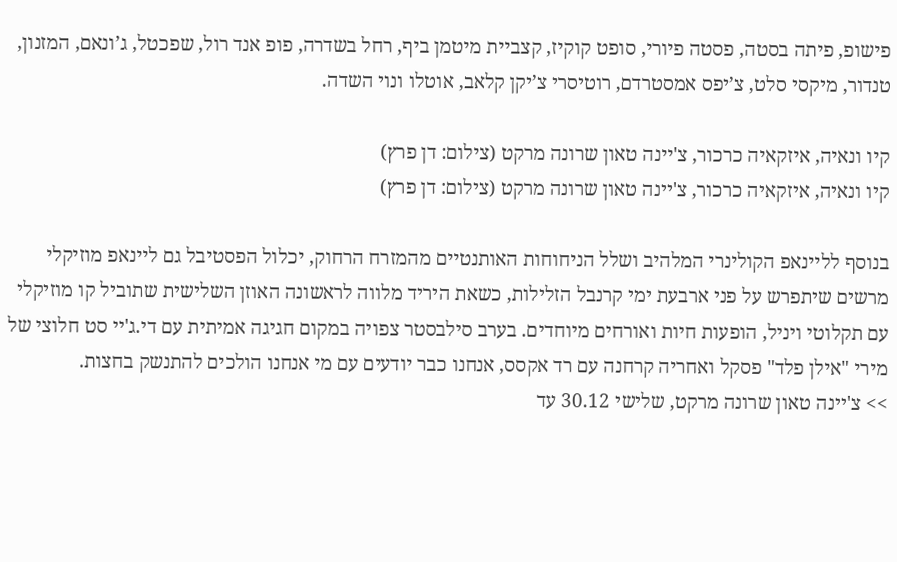פישופ, פיתה בסטה, פסטה פיורי, סופט קוקיז, קצביית מיטמן ביף, רחל בשדרה, פופ אנד רול, שפכטל, ג’ונאם, המזנון, טנדור, מיקסי סלט, צ’יפס אמסטרדם, רוטיסרי צ’יקן קלאב, אוטלו ונוי השדה.

קיו ונאיה, איזקאיה כרכור, צ'יינה טאון שרונה מרקט (צילום: דן פרץ)
קיו ונאיה, איזקאיה כרכור, צ'יינה טאון שרונה מרקט (צילום: דן פרץ)

בנוסף לליינאפ הקולינרי המלהיב ושלל הניחוחות האותנטיים מהמזרח הרחוק, יכלול הפסטיבל גם ליינאפ מוזיקלי מרשים שיתפרש על פני ארבעת ימי קרנבל הזלילות, כשאת היריד מלווה לראשונה האוזן השלישית שתוביל קו מוזיקלי עם תקלוטי ויניל, הופעות חיות ואורחים מיוחדים. בערב סילבסטר צפויה במקום חגיגה אמיתית עם די.ג'יי סט חלוצי של מירי "אילן פלד" פסקל ואחריה קרחנה עם רד אקסס, אנחנו כבר יודעים עם מי אנחנו הולכים להתנשק בחצות.
>> צ'יינה טאון שרונה מרקט, שלישי 30.12 עד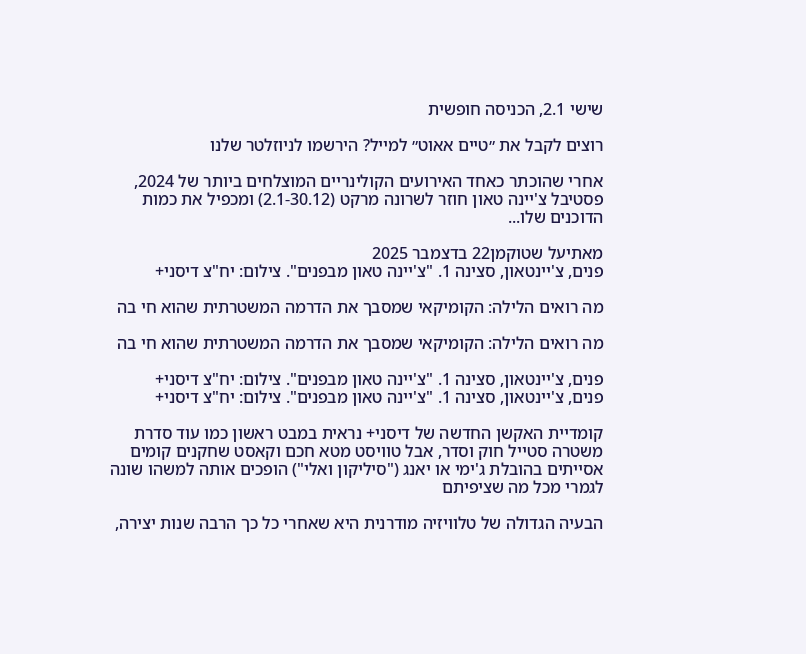שישי 2.1, הכניסה חופשית

רוצים לקבל את ״טיים אאוט״ למייל? הירשמו לניוזלטר שלנו

אחרי שהוכתר כאחד האירועים הקולינריים המוצלחים ביותר של 2024, פסטיבל צ'יינה טאון חוזר לשרונה מרקט (2.1-30.12) ומכפיל את כמות הדוכנים שלו...

מאתיעל שטוקמן22 בדצמבר 2025
פנים, צ'יינטאון, סצינה 1. "צ'יינה טאון מבפנים". צילום: יח"צ דיסני+

מה רואים הלילה: הקומיקאי שמסבך את הדרמה המשטרתית שהוא חי בה

מה רואים הלילה: הקומיקאי שמסבך את הדרמה המשטרתית שהוא חי בה

פנים, צ'יינטאון, סצינה 1. "צ'יינה טאון מבפנים". צילום: יח"צ דיסני+
פנים, צ'יינטאון, סצינה 1. "צ'יינה טאון מבפנים". צילום: יח"צ דיסני+

קומדיית האקשן החדשה של דיסני+ נראית במבט ראשון כמו עוד סדרת משטרה סטייל חוק וסדר, אבל טוויסט מטא חכם וקאסט שחקנים קומים אסייתים בהובלת ג'ימי או יאנג ("סיליקון ואלי") הופכים אותה למשהו שונה לגמרי מכל מה שציפיתם

הבעיה הגדולה של טלוויזיה מודרנית היא שאחרי כל כך הרבה שנות יצירה,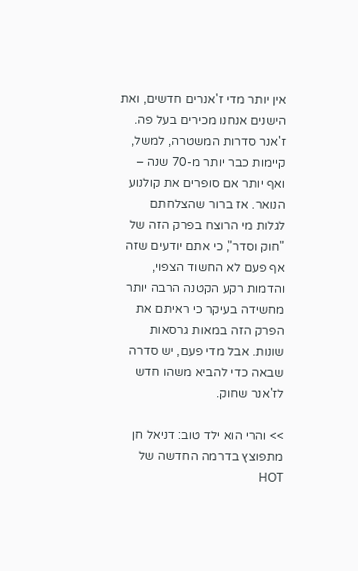אין יותר מדי ז'אנרים חדשים, ואת הישנים אנחנו מכירים בעל פה. ז'אנר סדרות המשטרה, למשל, קיימות כבר יותר מ-70 שנה – ואף יותר אם סופרים את קולנוע הנואר. אז ברור שהצלחתם לגלות מי הרוצח בפרק הזה של "חוק וסדר", כי אתם יודעים שזה אף פעם לא החשוד הצפוי, והדמות רקע הקטנה הרבה יותר מחשידה בעיקר כי ראיתם את הפרק הזה במאות גרסאות שונות. אבל מדי פעם, יש סדרה שבאה כדי להביא משהו חדש לז'אנר שחוק.

>> והרי הוא ילד טוב: דניאל חן מתפוצץ בדרמה החדשה של HOT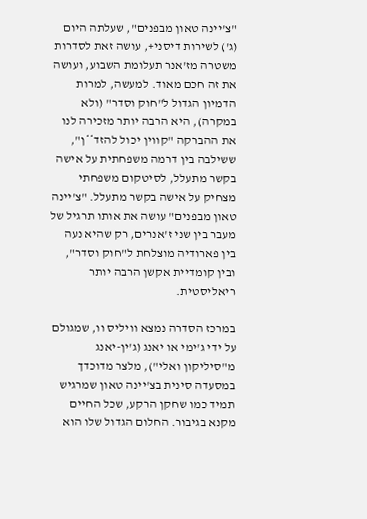"צ'יינה טאון מבפנים", שעלתה היום (ג') לשירות דיסני+, עושה זאת לסדרות משטרה מז'אנר תעלומת השבוע, ועושה את זה חכם מאוד. למעשה, למרות הדמיון הגדול ל"חוק וסדר" (ולא במקרה), היא הרבה יותר מזכירה לנו את ההברקה "קווין יכול להזד**ן", ששילבה בין דרמה משפחתית על אישה בקשר מתעלל, לסיטקום משפחתי מצחיק על אישה בקשר מתעלל. "צ'יינה טאון מבפנים" עושה את אותו תרגיל של מעבר בין שני ז'אנרים, רק שהיא נעה בין פארודיה מוצלחת ל"חוק וסדר", ובין קומדיית אקשן הרבה יותר ריאליסטית.

במרכז הסדרה נמצא וויליס וו, שמגולם על ידי ג'ימי או יאנג (ג'ין-יאנג מ"סיליקון ואלי"), מלצר מדוכדך במסעדה סינית בצ'יינה טאון שמרגיש תמיד כמו שחקן הרקע, שכל החיים מקנא בגיבור. החלום הגדול שלו הוא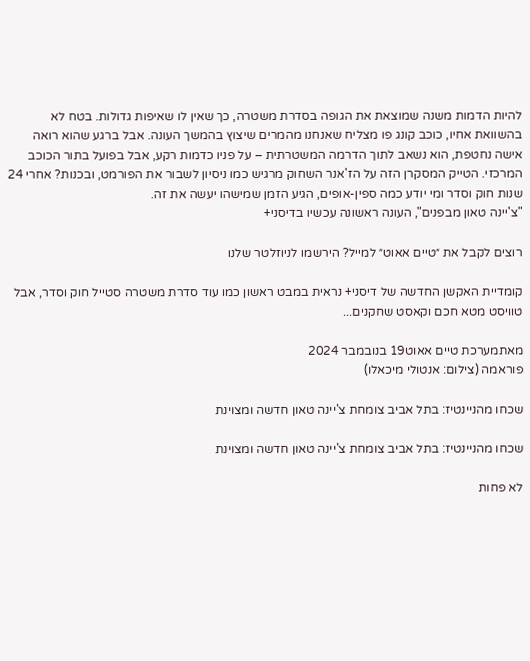להיות הדמות משנה שמוצאת את הגופה בסדרת משטרה, כך שאין לו שאיפות גדולות. בטח לא בהשוואת אחיו, כוכב קונג פו מצליח שאנחנו מהמרים שיצוץ בהמשך העונה. אבל ברגע שהוא רואה אישה נחטפת, הוא נשאב לתוך הדרמה המשטרתית – על פניו כדמות רקע, אבל בפועל בתור הכוכב המרכזי. הטייק המסקרן הזה על הז'אנר השחוק מרגיש כמו ניסיון לשבור את הפורמט, ובכנות? אחרי 24 שנות חוק וסדר ומי יודע כמה ספין-אופים, הגיע הזמן שמישהו יעשה את זה.
"צ'יינה טאון מבפנים", העונה ראשונה עכשיו בדיסני+

רוצים לקבל את ״טיים אאוט״ למייל? הירשמו לניוזלטר שלנו

קומדיית האקשן החדשה של דיסני+ נראית במבט ראשון כמו עוד סדרת משטרה סטייל חוק וסדר, אבל טוויסט מטא חכם וקאסט שחקנים...

מאתמערכת טיים אאוט19 בנובמבר 2024
פוראמה (צילום: אנטולי מיכאלו)

שכחו מהניינטיז: בתל אביב צומחת צ'יינה טאון חדשה ומצוינת

שכחו מהניינטיז: בתל אביב צומחת צ'יינה טאון חדשה ומצוינת

לא פחות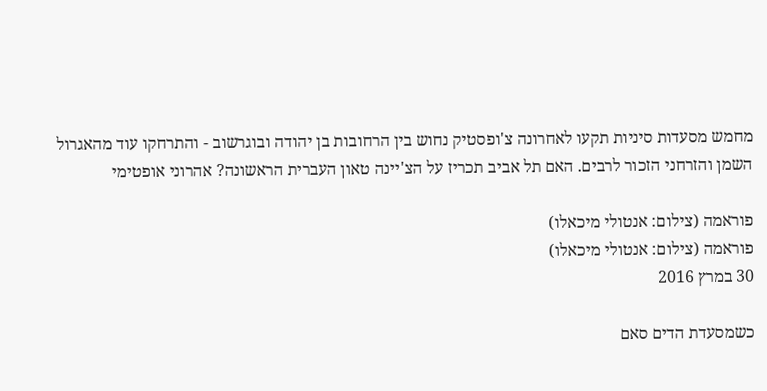מחמש מסעדות סיניות תקעו לאחרונה צ'ופסטיק נחוש בין הרחובות בן יהודה ובוגרשוב - והתרחקו עוד מהאגרול השמן והזרחני הזכור לרבים. האם תל אביב תכריז על הצ'יינה טאון העברית הראשונה? אהרוני אופטימי

פוראמה (צילום: אנטולי מיכאלו)
פוראמה (צילום: אנטולי מיכאלו)
30 במרץ 2016

כשמסעדת הדים סאם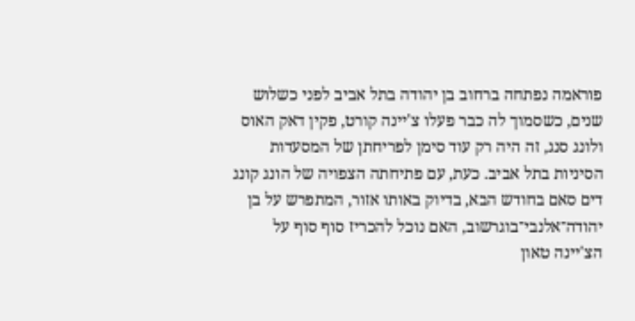פוראמה נפתחה ברחוב בן יהודה בתל אביב לפני כשלוש שנים, כשסמוך לה כבר פעלו צ'יינה קורט, פקין דאק האוס ולונג סנג, זה היה רק עוד סימן לפריחתן של המסעדות הסיניות בתל אביב. כעת, עם פתיחתה הצפויה של הונג קונג דים סאם בחודש הבא, בדיוק באותו אזור, המתפרש על בן יהודה־אלנבי־בוגרשוב, האם נוכל להכריז סוף סוף על הצ'יינה טאון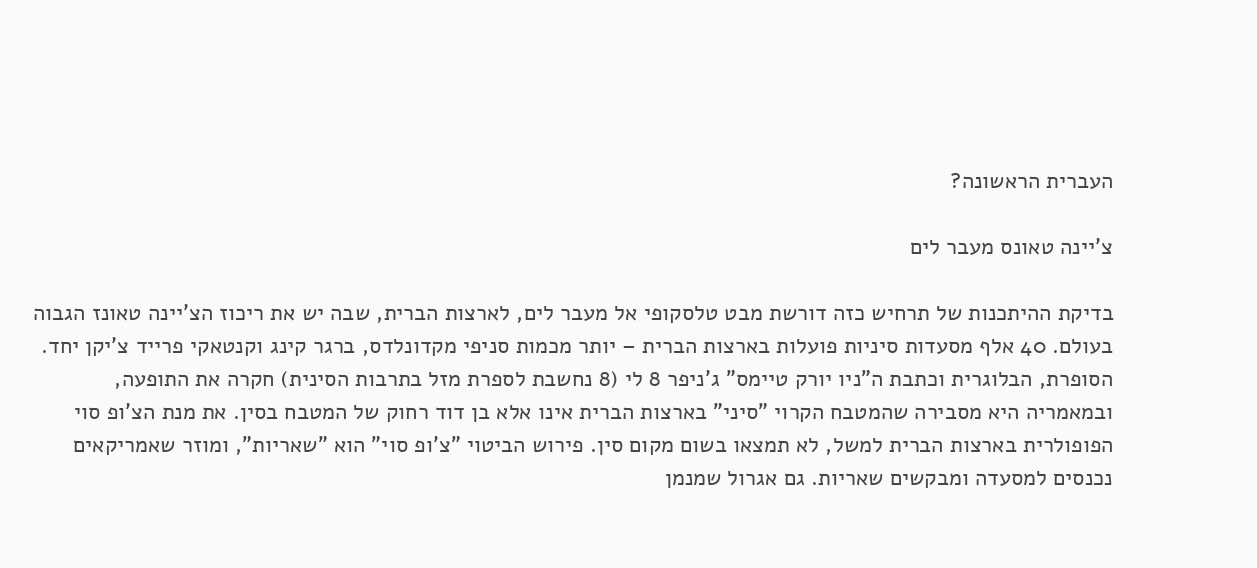העברית הראשונה?

צ'יינה טאונס מעבר לים

בדיקת ההיתכנות של תרחיש כזה דורשת מבט טלסקופי אל מעבר לים, לארצות הברית, שבה יש את ריכוז הצ'יינה טאונז הגבוה בעולם. 40 אלף מסעדות סיניות פועלות בארצות הברית – יותר מכמות סניפי מקדונלדס, ברגר קינג וקנטאקי פרייד צ'יקן יחד. הסופרת, הבלוגרית וכתבת ה"ניו יורק טיימס" ג'ניפר 8 לי (8 נחשבת לספרת מזל בתרבות הסינית) חקרה את התופעה, ובמאמריה היא מסבירה שהמטבח הקרוי "סיני" בארצות הברית אינו אלא בן דוד רחוק של המטבח בסין. את מנת הצ'ופ סוי הפופולרית בארצות הברית למשל, לא תמצאו בשום מקום סין. פירוש הביטוי "צ'ופ סוי" הוא "שאריות", ומוזר שאמריקאים נכנסים למסעדה ומבקשים שאריות. גם אגרול שמנמן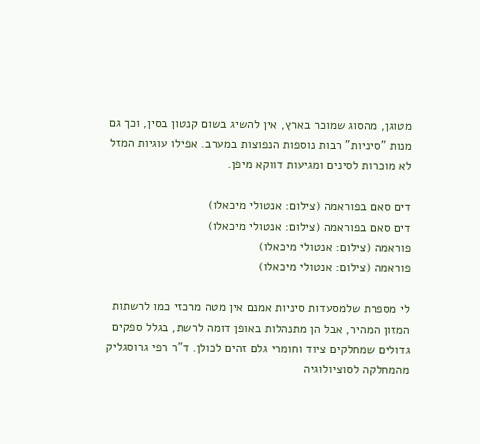מטוגן, מהסוג שמוכר בארץ, אין להשיג בשום קנטון בסין, וכך גם מנות "סיניות" רבות נוספות הנפוצות במערב. אפילו עוגיות המזל לא מוכרות לסינים ומגיעות דווקא מיפן.

דים סאם בפוראמה (צילום: אנטולי מיכאלו)
דים סאם בפוראמה (צילום: אנטולי מיכאלו)
פוראמה (צילום: אנטולי מיכאלו)
פוראמה (צילום: אנטולי מיכאלו)

לי מספרת שלמסעדות סיניות אמנם אין מטה מרכזי כמו לרשתות המזון המהיר, אבל הן מתנהלות באופן דומה לרשת, בגלל ספקים גדולים שמחלקים ציוד וחומרי גלם זהים לכולן. ד"ר רפי גרוסגליק מהמחלקה לסוציולוגיה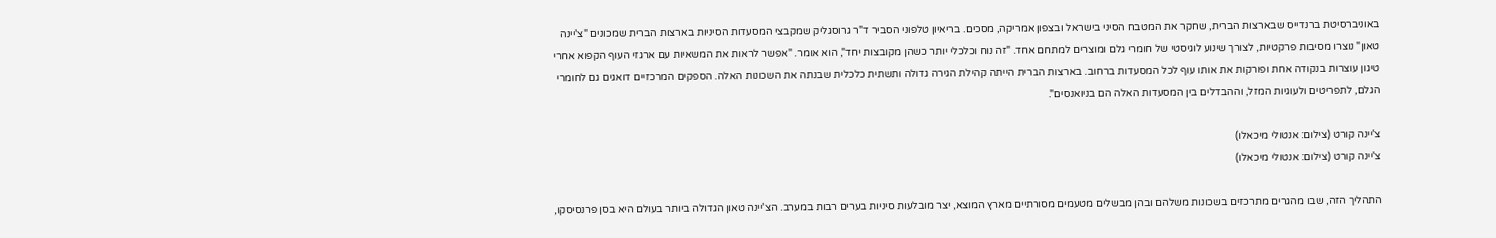באוניברסיטת ברנדייס שבארצות הברית, שחקר את המטבח הסיני בישראל ובצפון אמריקה, מסכים. בריאיון טלפוני הסביר ד"ר גרוסגליק שמקבצי המסעדות הסיניות בארצות הברית שמכונים "צ'יינה טאון" נוצרו מסיבות פרקטיות, לצורך שינוע לוגיסטי של חומרי גלם ומוצרים למתחם אחד. "זה נוח וכלכלי יותר כשהן מקובצות יחד", הוא אומר. "אפשר לראות את המשאיות עם ארגזי העוף הקפוא אחרי טיגון עוצרות בנקודה אחת ופורקות את אותו עוף לכל המסעדות ברחוב. בארצות הברית הייתה קהילת הגירה גדולה ותשתית כלכלית שבנתה את השכונות האלה. הספקים המרכזיים דואגים גם לחומרי הגלם, לתפריטים ולעוגיות המזל, וההבדלים בין המסעדות האלה הם בניואנסים".

צ'יינה קורט (צילום: אנטולי מיכאלו)
צ'יינה קורט (צילום: אנטולי מיכאלו)

התהליך הזה, שבו מהגרים מתרכזים בשכונות משלהם ובהן מבשלים מטעמים מסורתיים מארץ המוצא, יצר מובלעות סיניות בערים רבות במערב. הצ'יינה טאון הגדולה ביותר בעולם היא בסן פרנסיסקו,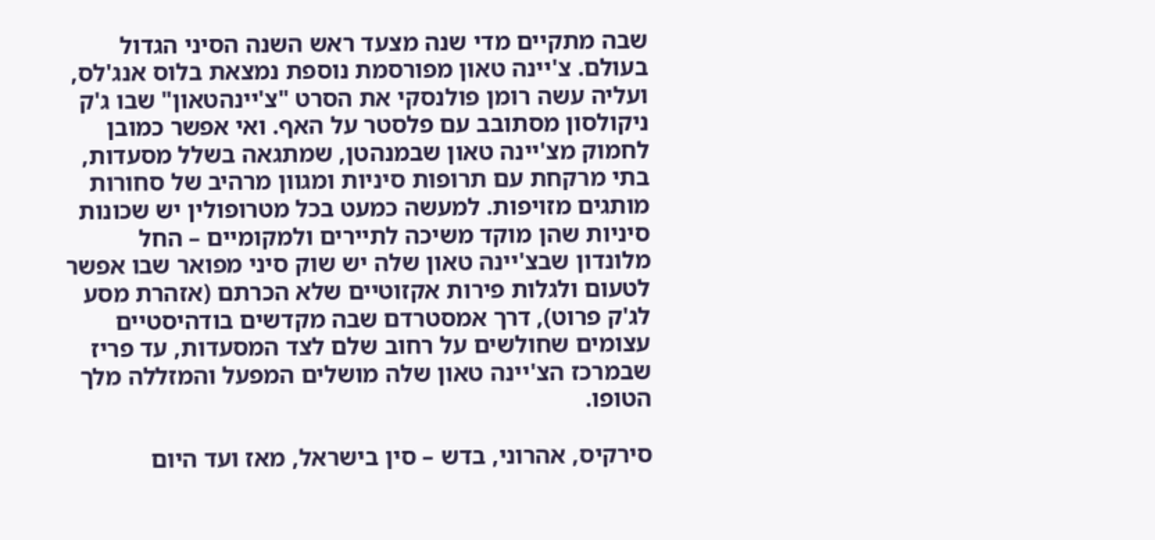שבה מתקיים מדי שנה מצעד ראש השנה הסיני הגדול בעולם. צ'יינה טאון מפורסמת נוספת נמצאת בלוס אנג'לס, ועליה עשה רומן פולנסקי את הסרט "צ'יינהטאון" שבו ג'ק ניקולסון מסתובב עם פלסטר על האף. ואי אפשר כמובן לחמוק מצ'יינה טאון שבמנהטן, שמתגאה בשלל מסעדות, בתי מרקחת עם תרופות סיניות ומגוון מרהיב של סחורות מותגים מזויפות. למעשה כמעט בכל מטרופולין יש שכונות סיניות שהן מוקד משיכה לתיירים ולמקומיים – החל מלונדון שבצ'יינה טאון שלה יש שוק סיני מפואר שבו אפשר לטעום ולגלות פירות אקזוטיים שלא הכרתם (אזהרת מסע לג'ק פרוט), דרך אמסטרדם שבה מקדשים בודהיסטיים עצומים שחולשים על רחוב שלם לצד המסעדות, עד פריז שבמרכז הצ'יינה טאון שלה מושלים המפעל והמזללה מלך הטופו.

סירקיס, אהרוני, בדש – סין בישראל, מאז ועד היום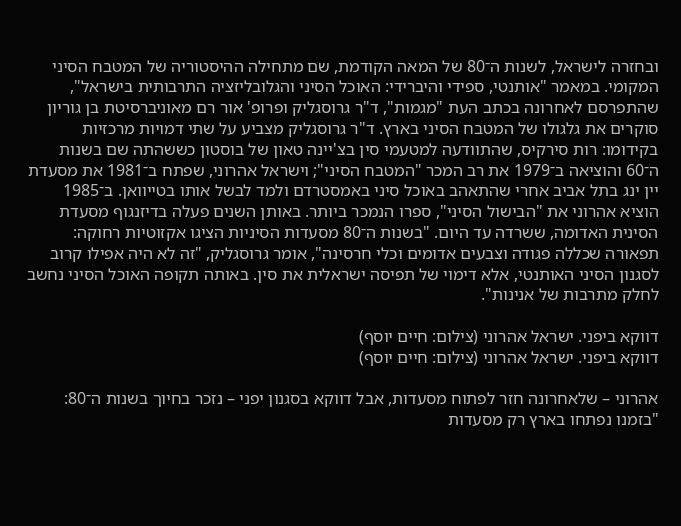ובחזרה לישראל, לשנות ה־80 של המאה הקודמת, שם מתחילה ההיסטוריה של המטבח הסיני המקומי. במאמר "אותנטי, ספידי והיברידי: האוכל הסיני והגלובליזציה התרבותית בישראל", שהתפרסם לאחרונה בכתב העת "מגמות", ד"ר גרוסגליק ופרופ' אור רם מאוניברסיטת בן גוריון סוקרים את גלגולו של המטבח הסיני בארץ. ד"ר גרוסגליק מצביע על שתי דמויות מרכזיות בקידומו: רות סירקיס, שהתוודעה למטעמי סין בצ'יינה טאון של בוסטון כששהתה שם בשנות ה־60 והוציאה ב־1979 את רב המכר "המטבח הסיני"; וישראל אהרוני, שפתח ב־1981 את מסעדת יין ינג בתל אביב אחרי שהתאהב באוכל סיני באמסטרדם ולמד לבשל אותו בטייוואן. ב־1985 הוציא אהרוני את "הבישול הסיני", ספרו הנמכר ביותר. באותן השנים פעלה בדיזנגוף מסעדת הסינית האדומה, ששרדה עד היום. "בשנות ה־80 מסעדות הסיניות הציגו אקזוטיות רחוקה: תפאורה שכללה פגודה וצבעים אדומים וכלי חרסינה", אומר גרוסגליק, "זה לא היה אפילו קרוב לסגנון הסיני האותנטי, אלא דימוי של תפיסה ישראלית את סין. באותה תקופה האוכל הסיני נחשב לחלק מתרבות של אנינות".

דווקא ביפני. ישראל אהרוני (צילום: חיים יוסף)
דווקא ביפני. ישראל אהרוני (צילום: חיים יוסף)

אהרוני – שלאחרונה חזר לפתוח מסעדות, אבל דווקא בסגנון יפני – נזכר בחיוך בשנות ה־80: "בזמנו נפתחו בארץ רק מסעדות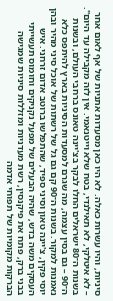סיניות, והיו עשרות כאלה. לא היו כאן מסעדות אתניות של אף לאום אחר – לא איטלקי, לא תאילנדי, בטח שלא וייטנאמי. אין לזה מקבילה עד היום". בשנות ה־80 ישראלים החלו לבקר בצ'יינה טאונס ברחבי העולם, ובשנות ה־90 – גם בסין עצמה, מה שגרם למסעדות הסיניות בארץ להיתפס כלא נאמנות למקור. בשנות ה־90 קם גם גל של רשתות של אוכל סיני מהיר ובהן יוסי פקין, צ'יינה טאון וסיני ספיד, שהתפלשו ברוטב אדום זרחני. איש העסקים משה בדש, שהיה הבעלים של מפעל נקניקים וחומוס תעשייתי בבני ברק, פתח את פיקנסין, רשת מעדניות ומזללות סיניות שמגישה הברקות מקומיות של תפוחי אדמה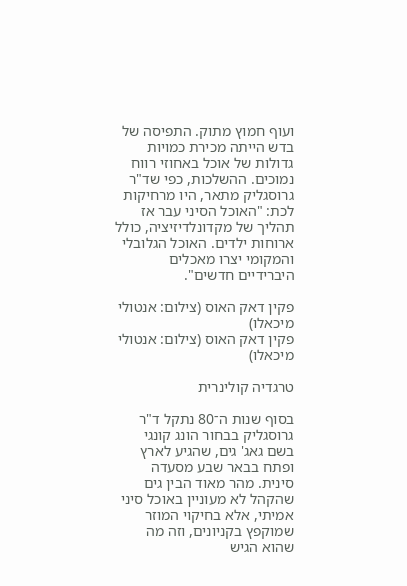ועוף חמוץ מתוק. התפיסה של בדש הייתה מכירת כמויות גדולות של אוכל באחוזי רווח נמוכים. ההשלכות, כפי שד"ר גרוסגליק מתאר, היו מרחיקות לכת: "האוכל הסיני עבר אז תהליך של מקדונלדיזיציה, כולל ארוחות ילדים. האוכל הגלובלי והמקומי יצרו מאכלים היברידיים חדשים".

פקין דאק האוס (צילום: אנטולי מיכאלו)
פקין דאק האוס (צילום: אנטולי מיכאלו)

טרגדיה קולינרית

בסוף שנות ה־80 נתקל ד"ר גרוסגליק בבחור הונג קונגי בשם גאג' גים, שהגיע לארץ ופתח בבאר שבע מסעדה סינית. מהר מאוד הבין גים שהקהל לא מעוניין באוכל סיני אמיתי, אלא בחיקוי המוזר שמוקפץ בקניונים, וזה מה שהוא הגיש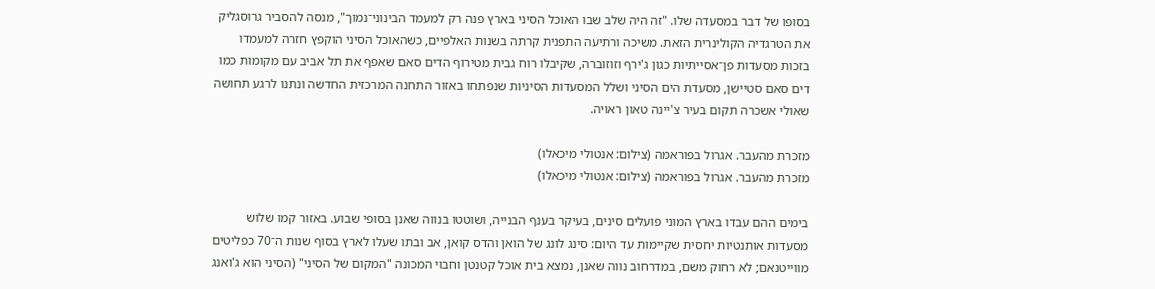בסופו של דבר במסעדה שלו. "זה היה שלב שבו האוכל הסיני בארץ פנה רק למעמד הבינוני־נמוך", מנסה להסביר גרוסגליק את הטרגדיה הקולינרית הזאת. משיכה ורתיעה התפנית קרתה בשנות האלפיים, כשהאוכל הסיני הוקפץ חזרה למעמדו בזכות מסעדות פן־אסייתיות כגון ג'ירף וזוזוברה, שקיבלו רוח גבית מטירוף הדים סאם שאפף את תל אביב עם מקומות כמו דים סאם סטיישן, מסעדת הים הסיני ושלל המסעדות הסיניות שנפתחו באזור התחנה המרכזית החדשה ונתנו לרגע תחושה שאולי אשכרה תקום בעיר צ'יינה טאון ראויה.

מזכרת מהעבר. אגרול בפוראמה (צילום: אנטולי מיכאלו)
מזכרת מהעבר. אגרול בפוראמה (צילום: אנטולי מיכאלו)

בימים ההם עבדו בארץ המוני פועלים סינים, בעיקר בענף הבנייה, ושוטטו בנווה שאנן בסופי שבוע. באזור קמו שלוש מסעדות אותנטיות יחסית שקיימות עד היום: סינג לונג של הואן והדס קואן, אב ובתו שעלו לארץ בסוף שנות ה־70 כפליטים מווייטנאם; לא רחוק משם, במדרחוב נווה שאנן, נמצא בית אוכל קטנטן וחבוי המכונה "המקום של הסיני" (הסיני הוא ג'ואנג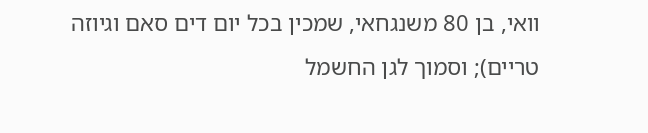וואי, בן 80 משנגחאי, שמכין בכל יום דים סאם וגיוזה טריים); וסמוך לגן החשמל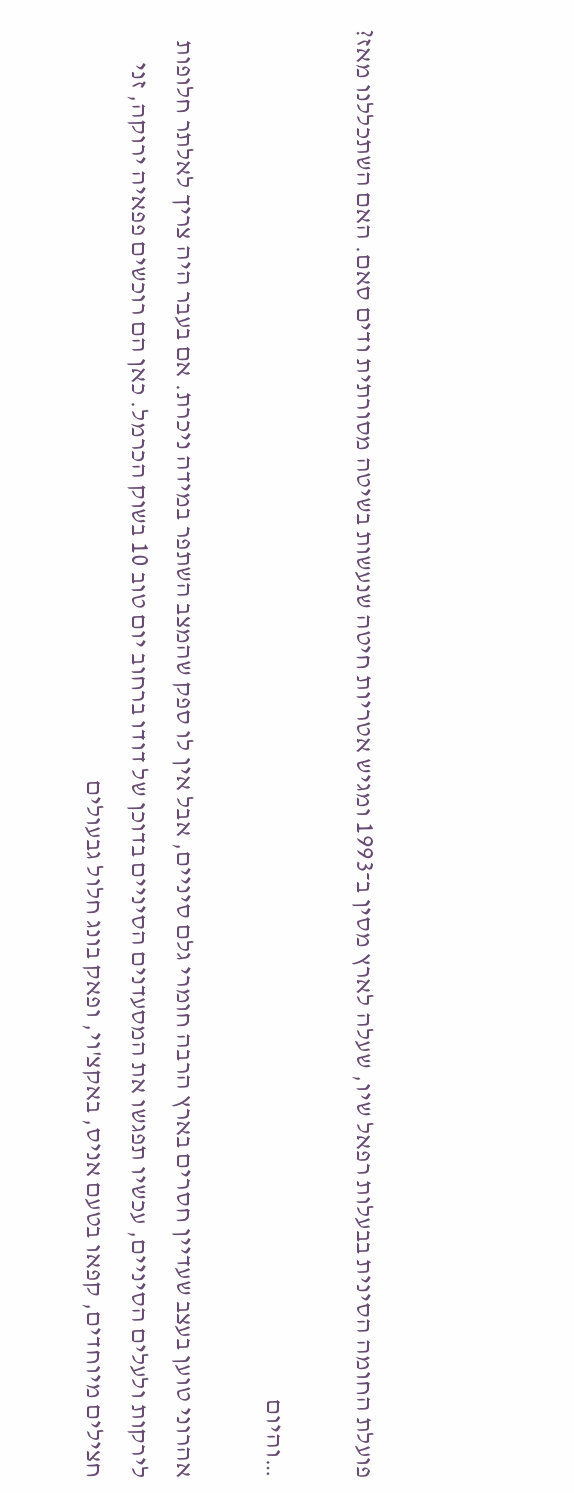פועלת החומה הסינית בבעלות רפאל שיו, שעלה לארץ מסין ב־1993 ומגיש אטריות חיטה שנעשות בשיטה מסורתית ודים סאם. האם השתכללנו מאז?

…והיום

אהרוני טוען בעצב שעדיין חסרים בארץ הרבה חומרי גלם סיניים, אבל אין לו ספק שהמצב השתפר במידה ניכרת. אם בעבר היה צריך לאלתר חלופות לירקות ולעלים הסיניים, עכשיו תפגשו את המסעדנים הסיניים בדוכן של דודו ברחוב יום טוב 10 בשוק הכרמל. כאן הם רוכשים פפאיה ירוקה, זני חצילים מיוחדים, קפאו בטעם אניס, באקצ'וי, ופאק בונג חלול גבעולים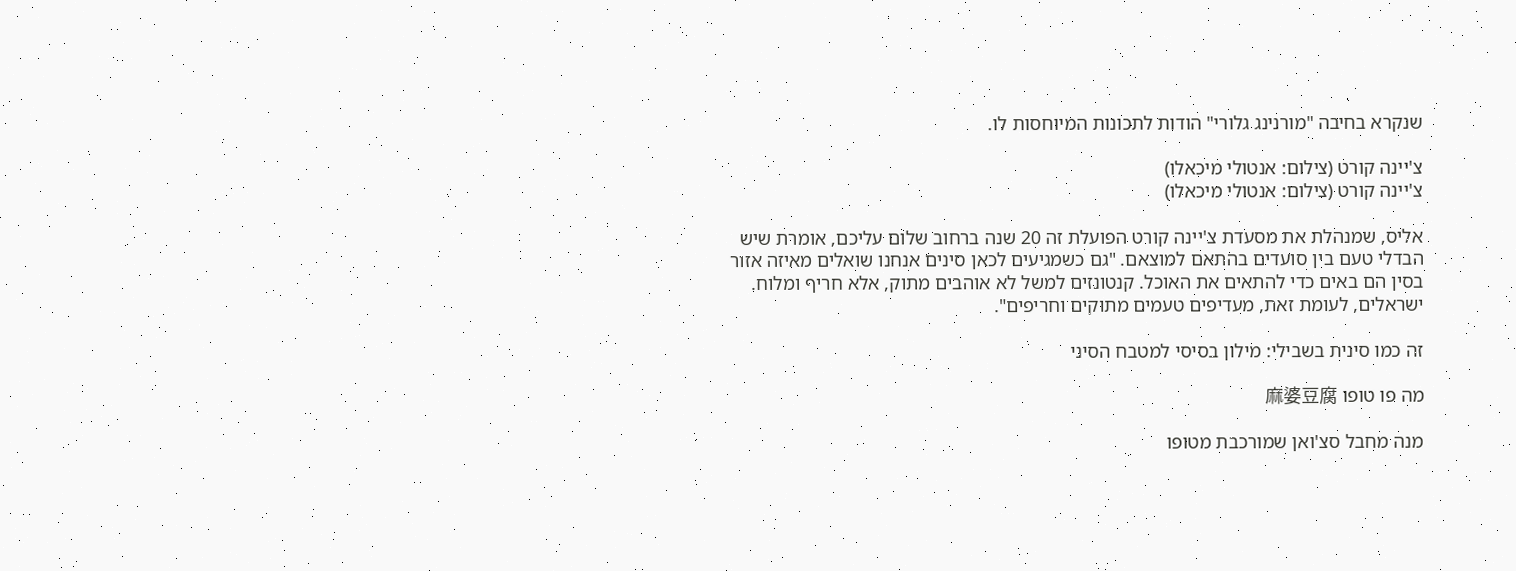שנקרא בחיבה "מורנינג גלורי" הודות לתכונות המיוחסות לו.

צ'יינה קורט (צילום: אנטולי מיכאלו)
צ'יינה קורט (צילום: אנטולי מיכאלו)

אליס, שמנהלת את מסעדת צ'יינה קורט הפועלת זה 20 שנה ברחוב שלום עליכם, אומרת שיש הבדלי טעם בין סועדים בהתאם למוצאם. "גם כשמגיעים לכאן סינים אנחנו שואלים מאיזה אזור בסין הם באים כדי להתאים את האוכל. קנטונזים למשל לא אוהבים מתוק, אלא חריף ומלוח. ישראלים, לעומת זאת, מעדיפים טעמים מתוקים וחריפים".

זה כמו סינית בשבילי: מילון בסיסי למטבח הסיני

מה פו טופו 麻婆豆腐

מנה מחבל סצ'ואן שמורכבת מטופו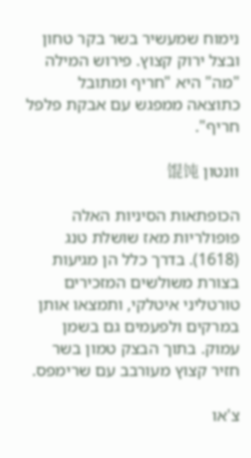נימוח שמעשיר בשר בקר טחון ובצל ירוק קצוץ. פירוש המילה "מה" היא "חריף ומתובל כתוצאה ממפגש עם אבקת פלפל חריף".

וונטון 馄饨

הכופתאות הסיניות האלה פופולריות מאז שושלת טנג (1618). בדרך כלל הן מגיעות בצורת משולשים המזכירים טורטליני איטלקי, ותמצאו אותן במרקים ולפעמים גם בשמן עמוק. בתוך הבצק טמון בשר חזיר קצוץ מעורבב עם שרימפס.

צ'או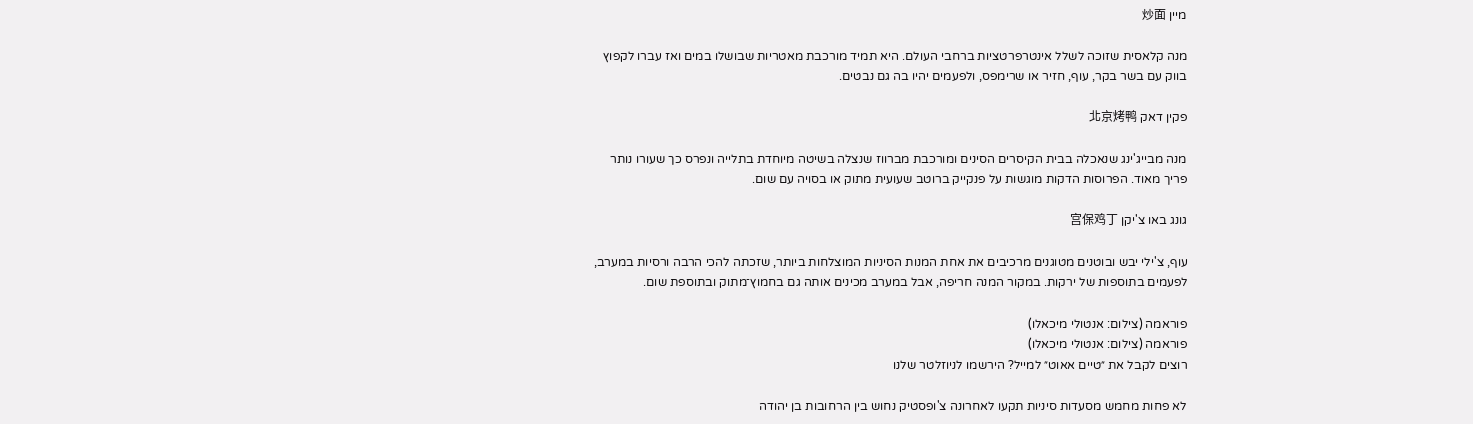מיין 炒面

מנה קלאסית שזוכה לשלל אינטרפרטציות ברחבי העולם. היא תמיד מורכבת מאטריות שבושלו במים ואז עברו לקפוץ בווק עם בשר בקר, עוף, חזיר או שרימפס, ולפעמים יהיו בה גם נבטים.

פקין דאק 北京烤鸭

מנה מבייג'ינג שנאכלה בבית הקיסרים הסינים ומורכבת מברווז שנצלה בשיטה מיוחדת בתלייה ונפרס כך שעורו נותר פריך מאוד. הפרוסות הדקות מוגשות על פנקייק ברוטב שעועית מתוק או בסויה עם שום.

גונג באו צ'יקן 宫保鸡丁

עוף, צ'ילי יבש ובוטנים מטוגנים מרכיבים את אחת המנות הסיניות המוצלחות ביותר, שזכתה להכי הרבה ורסיות במערב, לפעמים בתוספות של ירקות. במקור המנה חריפה, אבל במערב מכינים אותה גם בחמוץ־מתוק ובתוספת שום.

פוראמה (צילום: אנטולי מיכאלו)
פוראמה (צילום: אנטולי מיכאלו)
רוצים לקבל את ״טיים אאוט״ למייל? הירשמו לניוזלטר שלנו

לא פחות מחמש מסעדות סיניות תקעו לאחרונה צ'ופסטיק נחוש בין הרחובות בן יהודה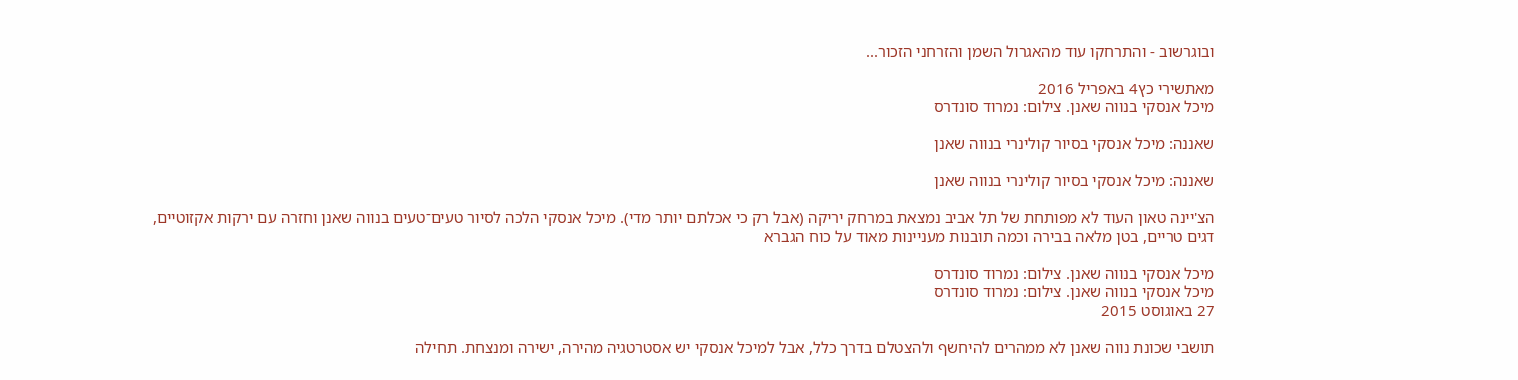ובוגרשוב - והתרחקו עוד מהאגרול השמן והזרחני הזכור...

מאתשירי כץ4 באפריל 2016
מיכל אנסקי בנווה שאנן. צילום: נמרוד סונדרס

שאננה: מיכל אנסקי בסיור קולינרי בנווה שאנן

שאננה: מיכל אנסקי בסיור קולינרי בנווה שאנן

הצ'יינה טאון העוד לא מפותחת של תל אביב נמצאת במרחק יריקה (אבל רק כי אכלתם יותר מדי). מיכל אנסקי הלכה לסיור טעים־טעים בנווה שאנן וחזרה עם ירקות אקזוטיים, דגים טריים, בטן מלאה בבירה וכמה תובנות מעניינות מאוד על כוח הגברא

מיכל אנסקי בנווה שאנן. צילום: נמרוד סונדרס
מיכל אנסקי בנווה שאנן. צילום: נמרוד סונדרס
27 באוגוסט 2015

תושבי שכונת נווה שאנן לא ממהרים להיחשף ולהצטלם בדרך כלל, אבל למיכל אנסקי יש אסטרטגיה מהירה, ישירה ומנצחת. תחילה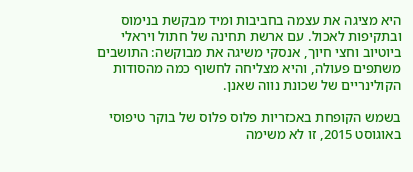היא מציגה את עצמה בחביבות ומיד מבקשת בנימוס ובתקיפות לאכול. עם ארשת תחינה של חתול ויראלי ביוטיוב וחצי חיוך, אנסקי משיגה את מבוקשה: התושבים משתפים פעולה, והיא מצליחה לחשוף כמה מהסודות הקולינריים של שכונת נווה שאנן.

בשמש הקופחת באכזריות פלוס פלוס של בוקר טיפוסי באוגוסט 2015, זו לא משימה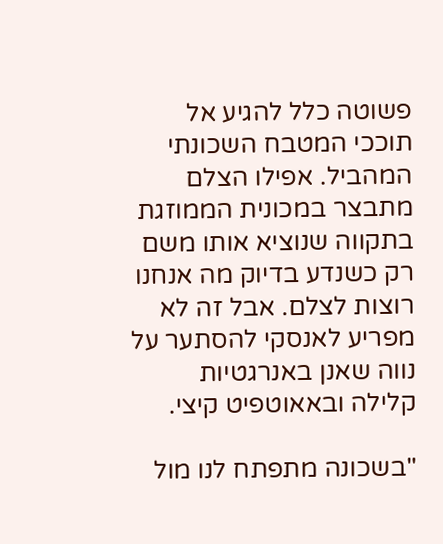פשוטה כלל להגיע אל תוככי המטבח השכונתי המהביל. אפילו הצלם מתבצר במכונית הממוזגת בתקווה שנוציא אותו משם רק כשנדע בדיוק מה אנחנו רוצות לצלם. אבל זה לא מפריע לאנסקי להסתער על נווה שאנן באנרגטיות קלילה ובאאוטפיט קיצי.

"בשכונה מתפתח לנו מול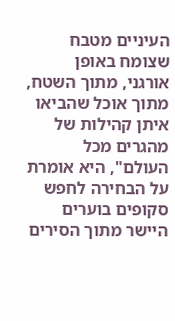העיניים מטבח שצומח באופן אורגני, מתוך השטח, מתוך אוכל שהביאו איתן קהילות של מהגרים מכל העולם", היא אומרת על הבחירה לחפש סקופים בוערים היישר מתוך הסירים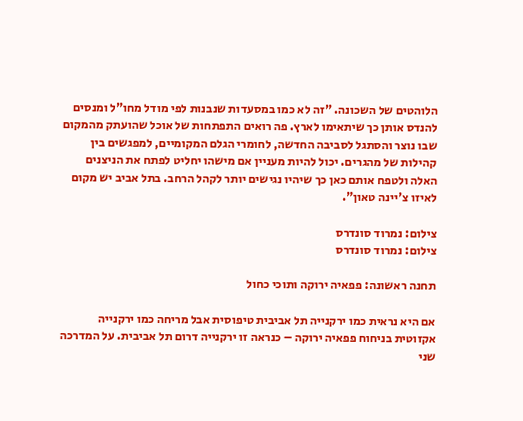הלוהטים של השכונה. "זה לא כמו במסעדות שנבנות לפי מודל מחו"ל ומנסים להנדס אותן כך שיתאימו לארץ. פה רואים התפתחות של אוכל שהועתק מהמקום שבו נוצר והסתגל לסביבה החדשה, לחומרי הגלם המקומיים, למפגשים בין קהילות של מהגרים. יכול להיות מעניין אם מישהו יחליט לפתח את הניצנים האלה ולטפח אותם כאן כך שיהיו נגישים יותר לקהל הרחב. בתל אביב יש מקום לאיזו צ'יינה טאון".

צילום: נמרוד סונדרס
צילום: נמרוד סונדרס

תחנה ראשונה: פפאיה ירוקה ותוכי כחול

אם היא נראית כמו ירקנייה תל אביבית טיפוסית אבל מריחה כמו ירקנייה אקזוטית בניחוח פפאיה ירוקה – כנראה זו ירקנייה דרום תל אביבית. על המדרכה שני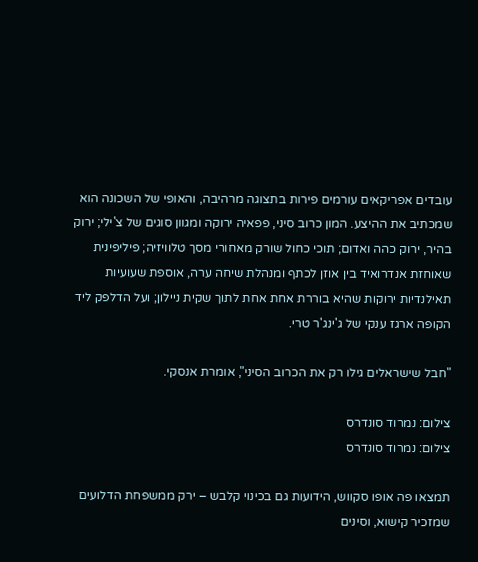עובדים אפריקאים עורמים פירות בתצוגה מרהיבה, והאופי של השכונה הוא שמכתיב את ההיצע. המון כרוב סיני, פפאיה ירוקה ומגוון סוגים של צ'ילי; ירוק בהיר, ירוק כהה ואדום; תוכי כחול שורק מאחורי מסך טלוויזיה; פיליפינית שאוחזת אנדרואיד בין אוזן לכתף ומנהלת שיחה ערה, אוספת שעועיות תאילנדיות ירוקות שהיא בוררת אחת אחת לתוך שקית ניילון; ועל הדלפק ליד הקופה ארגז ענקי של ג'ינג'ר טרי.

"חבל שישראלים גילו רק את הכרוב הסיני", אומרת אנסקי.

צילום: נמרוד סונדרס
צילום: נמרוד סונדרס

תמצאו פה אופו סקווש, הידועות גם בכינוי קלבש – ירק ממשפחת הדלועים שמזכיר קישוא, וסינים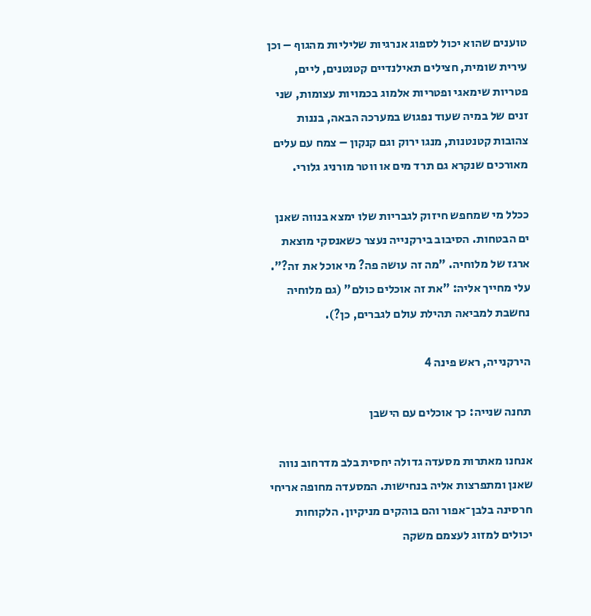טוענים שהוא יכול לספוג אנרגיות שליליות מהגוף – וכן עירית שומית, חצילים תאילנדיים קטנטנים, ליים, פטריות שימאגי ופטריות אלמוג בכמויות עצומות, שני זנים של במיה שעוד נפגוש במערכה הבאה, בננות צהובות קטנטנות, מנגו ירוק וגם קנקון – צמח עם עלים מאורכים שנקרא גם תרד מים או ווטר מורניג גלורי.

ככלל מי שמחפש חיזוק לגבריות שלו ימצא בנווה שאנן ים הבטחות. הסיבוב בירקנייה נעצר כשאנסקי מוצאת ארגז של מלוחיה. "מה זה עושה פה? מי אוכל את זה?". עלי מחייך אליה: "את זה אוכלים כולם" (גם מלוחיה נחשבת למביאה תהילת עולם לגברים, כן?).

הירקנייה, ראש פינה 4

תחנה שנייה: כך אוכלים עם הישבן

אנחנו מאתרות מסעדה גדולה יחסית בלב מדרחוב נווה שאנן ומתפרצות אליה בנחישות. המסעדה מחופה אריחי חרסינה בלבן־אפור והם בוהקים מניקיון. הלקוחות יכולים למזוג לעצמם משקה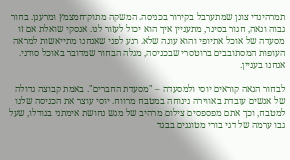תמרהינדי צונן שמתערבל בקירור בכניסה. המשקה מתוק־חמצמץ ומרענן. בחור גבוה ונאה, חגור בסינר, מתעניין איך הוא יכול לעזור לנו. אנסקי שואלת אם זו מסעדה של אוכל אתיופי והוא עונה שלא. רגע לפני שאנחנו מתייאשות למראה העופות המסתובבים ברוטסרי שבכניסה, מגלה הבחור שמדובר באוכל סודני. אנחנו בעניין.

לבחור הנאה קוראים יוסי ולמסעדה – "מסעדת החברים". באמת קבוצה גדולה של אנשים עובדת באווירה נינוחה במטבח מרווח. יוסי עוצר את הכניסה שלנו למטבח, וכך אתם מפספסים צילום מרהיב של מגש נחושת אימתני בגודלו, שעל גבו ערמה של דגי בורי מטוגנים בבגד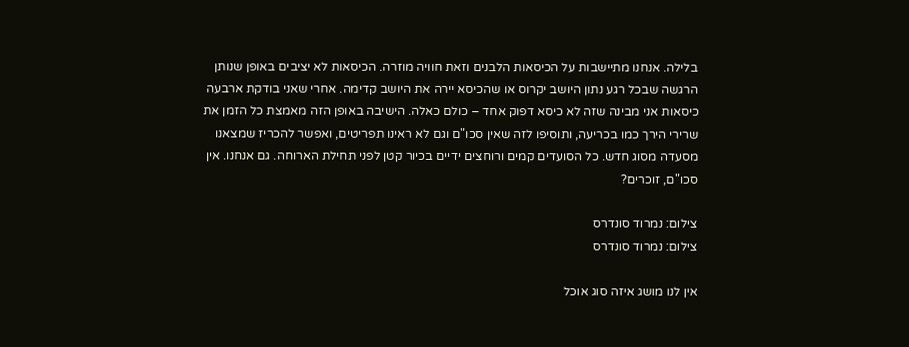בלילה. אנחנו מתיישבות על הכיסאות הלבנים וזאת חוויה מוזרה. הכיסאות לא יציבים באופן שנותן הרגשה שבכל רגע נתון היושב יקרוס או שהכיסא יירה את היושב קדימה. אחרי שאני בודקת ארבעה כיסאות אני מבינה שזה לא כיסא דפוק אחד – כולם כאלה. הישיבה באופן הזה מאמצת כל הזמן את שרירי הירך כמו בכריעה, ותוסיפו לזה שאין סכו"ם וגם לא ראינו תפריטים, ואפשר להכריז שמצאנו מסעדה מסוג חדש. כל הסועדים קמים ורוחצים ידיים בכיור קטן לפני תחילת הארוחה. גם אנחנו. אין סכו"ם, זוכרים?

צילום: נמרוד סונדרס
צילום: נמרוד סונדרס

אין לנו מושג איזה סוג אוכל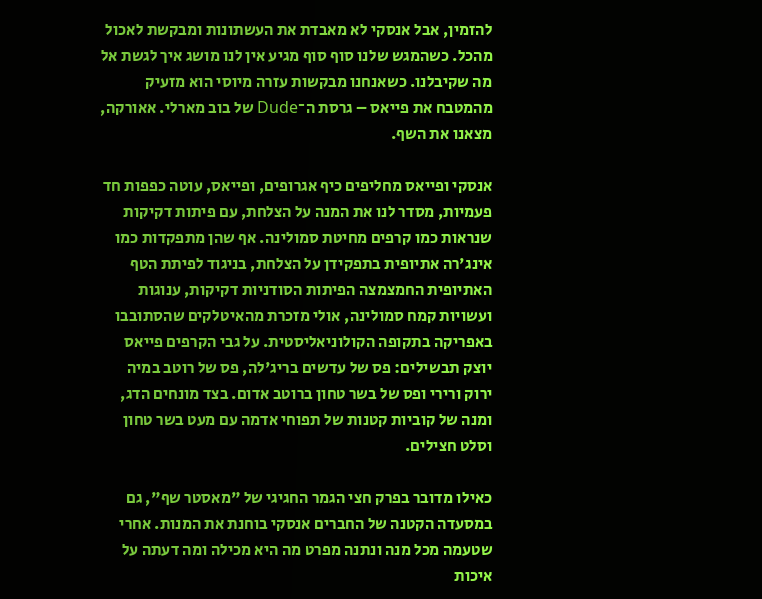להזמין, אבל אנסקי לא מאבדת את העשתונות ומבקשת לאכול מהכל. כשהמגש שלנו סוף סוף מגיע אין לנו מושג איך לגשת אל מה שקיבלנו. כשאנחנו מבקשות עזרה מיוסי הוא מזעיק מהמטבח את פייאס – גרסת ה־Dude של בוב מארלי. אאורקה, מצאנו את השף.

אנסקי ופייאס מחליפים כיף אגרופים, ופייאס, עוטה כפפות חד פעמיות, מסדר לנו את המנה על הצלחת, עם פיתות דקיקות שנראות כמו קרפים מחיטת סמולינה. אף שהן מתפקדות כמו אינג'רה אתיופית בתפקידן על הצלחת, בניגוד לפיתת הטף האתיופית החמצמצה הפיתות הסודניות דקיקות, ענוגות ועשויות קמח סמולינה, אולי מזכרת מהאיטלקים שהסתובבו באפריקה בתקופה הקולוניאליסטית. על גבי הקרפים פייאס יוצק תבשילים: פס של עדשים בריג'לה, פס של רוטב במיה ירוק ורירי ופס של בשר טחון ברוטב אדום. בצד מונחים הדג, ומנה של קוביות קטנות של תפוחי אדמה עם מעט בשר טחון וסלט חצילים.

כאילו מדובר בפרק חצי הגמר החגיגי של "מאסטר שף", גם במסעדה הקטנה של החברים אנסקי בוחנת את המנות. אחרי שטעמה מכל מנה ונתנה מפרט מה היא מכילה ומה דעתה על איכות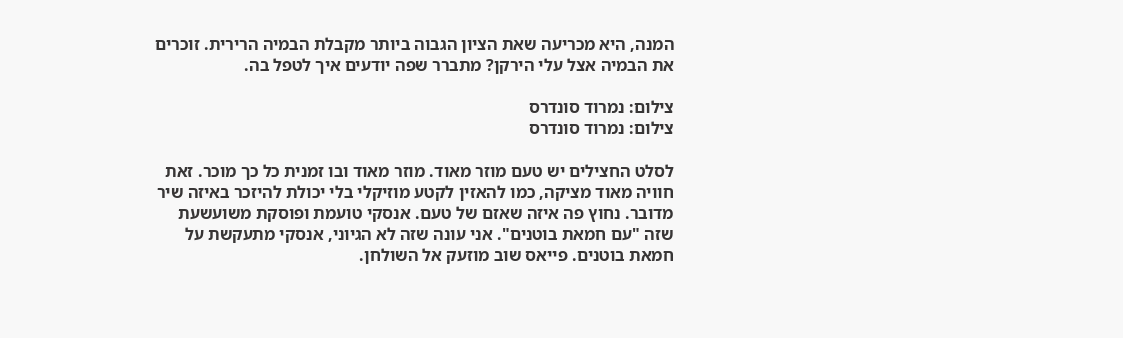המנה, היא מכריעה שאת הציון הגבוה ביותר מקבלת הבמיה הרירית. זוכרים את הבמיה אצל עלי הירקן? מתברר שפה יודעים איך לטפל בה.

צילום: נמרוד סונדרס
צילום: נמרוד סונדרס

לסלט החצילים יש טעם מוזר מאוד. מוזר מאוד ובו זמנית כל כך מוכר. זאת חוויה מאוד מציקה, כמו להאזין לקטע מוזיקלי בלי יכולת להיזכר באיזה שיר מדובר. נחוץ פה איזה שאזם של טעם. אנסקי טועמת ופוסקת משועשעת שזה "עם חמאת בוטנים". אני עונה שזה לא הגיוני, אנסקי מתעקשת על חמאת בוטנים. פייאס שוב מוזעק אל השולחן.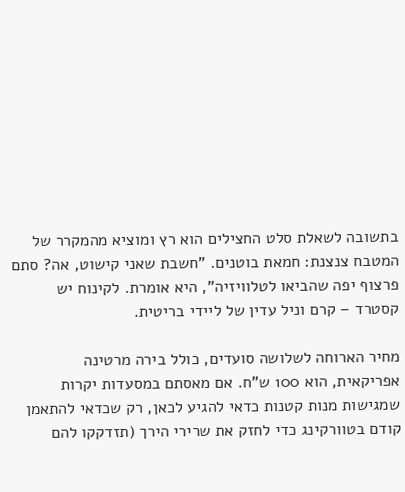בתשובה לשאלת סלט החצילים הוא רץ ומוציא מהמקרר של המטבח צנצנת: חמאת בוטנים. "חשבת שאני קישוט, אה? סתם פרצוף יפה שהביאו לטלוויזיה", היא אומרת. לקינוח יש קסטרד – קרם וניל עדין של ליידי בריטית.

מחיר הארוחה לשלושה סועדים, כולל בירה מרטינה אפריקאית, הוא 100 ש"ח. אם מאסתם במסעדות יקרות שמגישות מנות קטנות כדאי להגיע לכאן, רק שכדאי להתאמן קודם בטוורקינג כדי לחזק את שרירי הירך (תזדקקו להם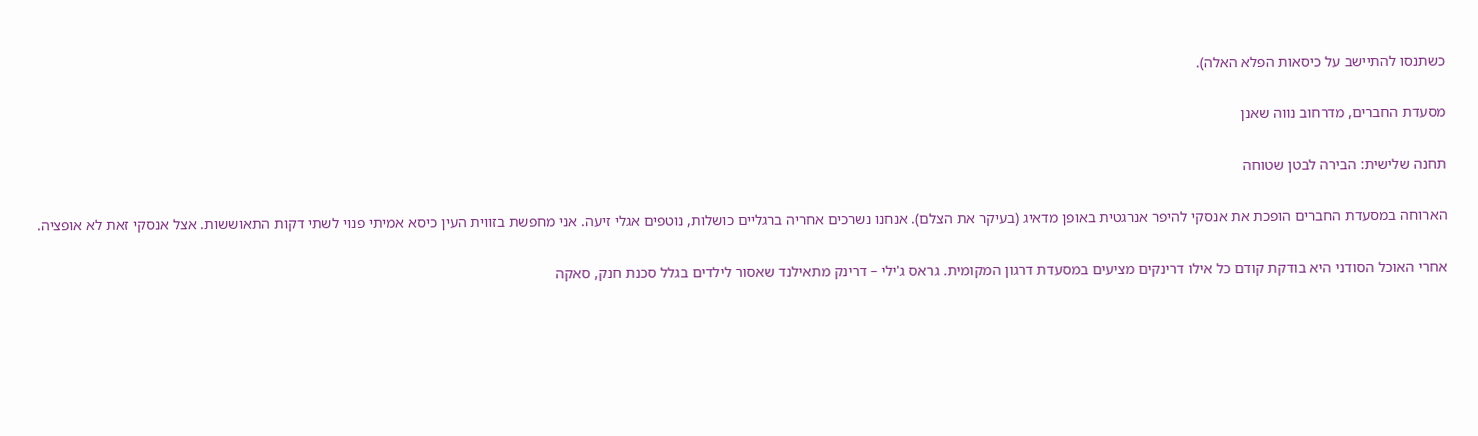כשתנסו להתיישב על כיסאות הפלא האלה).

מסעדת החברים, מדרחוב נווה שאנן

תחנה שלישית: הבירה לבטן שטוחה

הארוחה במסעדת החברים הופכת את אנסקי להיפר אנרגטית באופן מדאיג (בעיקר את הצלם). אנחנו נשרכים אחריה ברגליים כושלות, נוטפים אגלי זיעה. אני מחפשת בזווית העין כיסא אמיתי פנוי לשתי דקות התאוששות. אצל אנסקי זאת לא אופציה.

אחרי האוכל הסודני היא בודקת קודם כל אילו דרינקים מציעים במסעדת דרגון המקומית. גראס ג'ילי – דרינק מתאילנד שאסור לילדים בגלל סכנת חנק, סאקה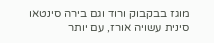מוגז בבקבוק ורוד וגם בירה סינטאו סינית עשויה אורז, עם יותר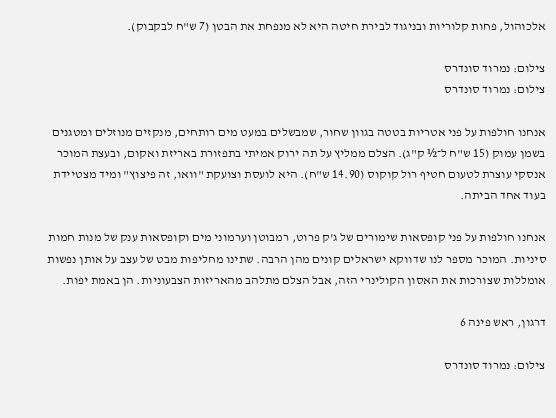אלכוהול, פחות קלוריות ובניגוד לבירת חיטה היא לא מנפחת את הבטן (7 ש"ח לבקבוק).

צילום: נמרוד סונדרס
צילום: נמרוד סונדרס

אנחנו חולפות על פני אטריות בטטה בגוון שחור, שמבשלים במעט מים רותחים, מנקזים מנוזלים ומטגנים בשמן עמוק (15 ש"ח ל־½ ק"ג). הצלם ממליץ על תה ירוק אמיתי בתפזורת באריזת ואקום, ובעצת המוכר אנסקי עוצרת לטעום חטיף רול קוקוס (14.90 ש"ח). היא לועסת וצועקת "וואו, זה פיצוץ" ומיד מצטיידת בעוד אחד הביתה.

אנחנו חולפות על פני קופסאות שימורים של ג'ק פרוט, רמבוטן וערמוני מים וקופסאות ענק של מנות חמות סיניות. המוכר מספר לנו שדווקא ישראלים קונים מהן הרבה. שתינו מחליפות מבט של עצב על אותן נפשות אומללות שצורכות את האסון הקולינרי הזה, אבל הצלם מתלהב מהאריזות הצבעוניות. הן באמת יפות.

דרגון, ראש פינה 6

צילום: נמרוד סונדרס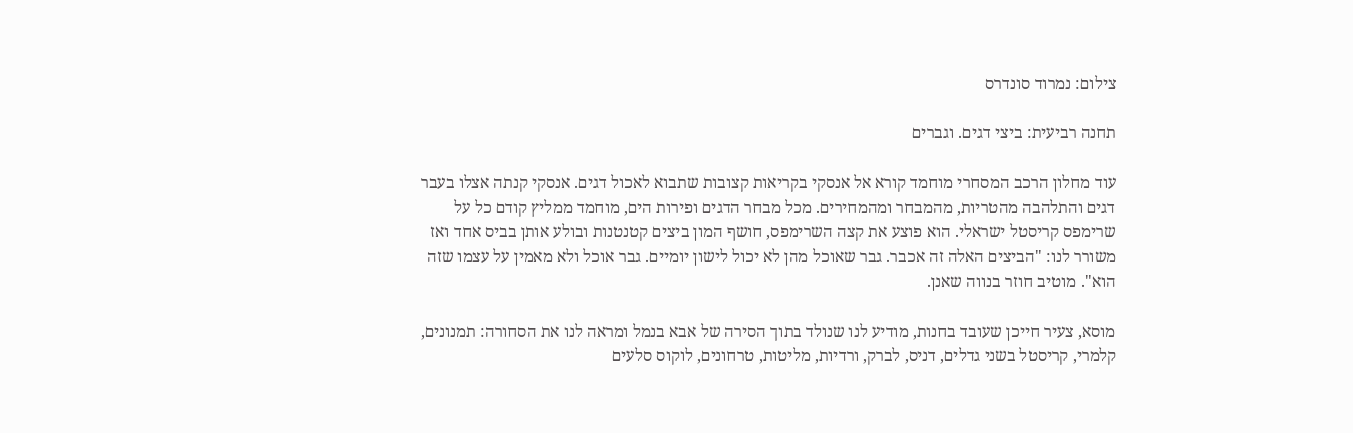צילום: נמרוד סונדרס

תחנה רביעית: ביצי דגים. וגברים

עוד מחלון הרכב המסחרי מוחמד קורא אל אנסקי בקריאות קצובות שתבוא לאכול דגים. אנסקי קנתה אצלו בעבר דגים והתלהבה מהטריות, מהמבחר ומהמחירים. מכל מבחר הדגים ופירות הים, מוחמד ממליץ קודם כל על שרימפס קריסטל ישראלי. הוא פוצע את קצה השרימפס, חושף המון ביצים קטנטנות ובולע אותן בביס אחד ואז משורר לנו: "הביצים האלה זה אכבר. גבר שאוכל מהן לא יכול לישון יומיים. גבר אוכל ולא מאמין על עצמו שזה הוא". מוטיב חוזר בנווה שאנן.

מוסא, צעיר חייכן שעובד בחנות, מודיע לנו שנולד בתוך הסירה של אבא בנמל ומראה לנו את הסחורה: תמנונים, קלמרי, קריסטל בשני גדלים, דניס, לברק, ורדיות, מליטות, טרחונים, לוקוס סלעים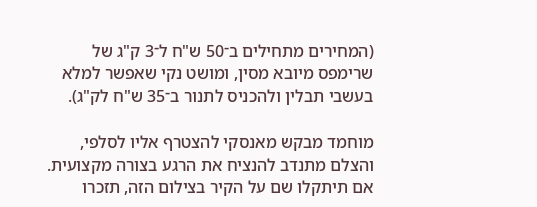(המחירים מתחילים ב־50 ש"ח ל־3 ק"ג של שרימפס מיובא מסין, ומושט נקי שאפשר למלא בעשבי תבלין ולהכניס לתנור ב־35 ש"ח לק"ג).

מוחמד מבקש מאנסקי להצטרף אליו לסלפי, והצלם מתנדב להנציח את הרגע בצורה מקצועית. אם תיתקלו שם על הקיר בצילום הזה, תזכרו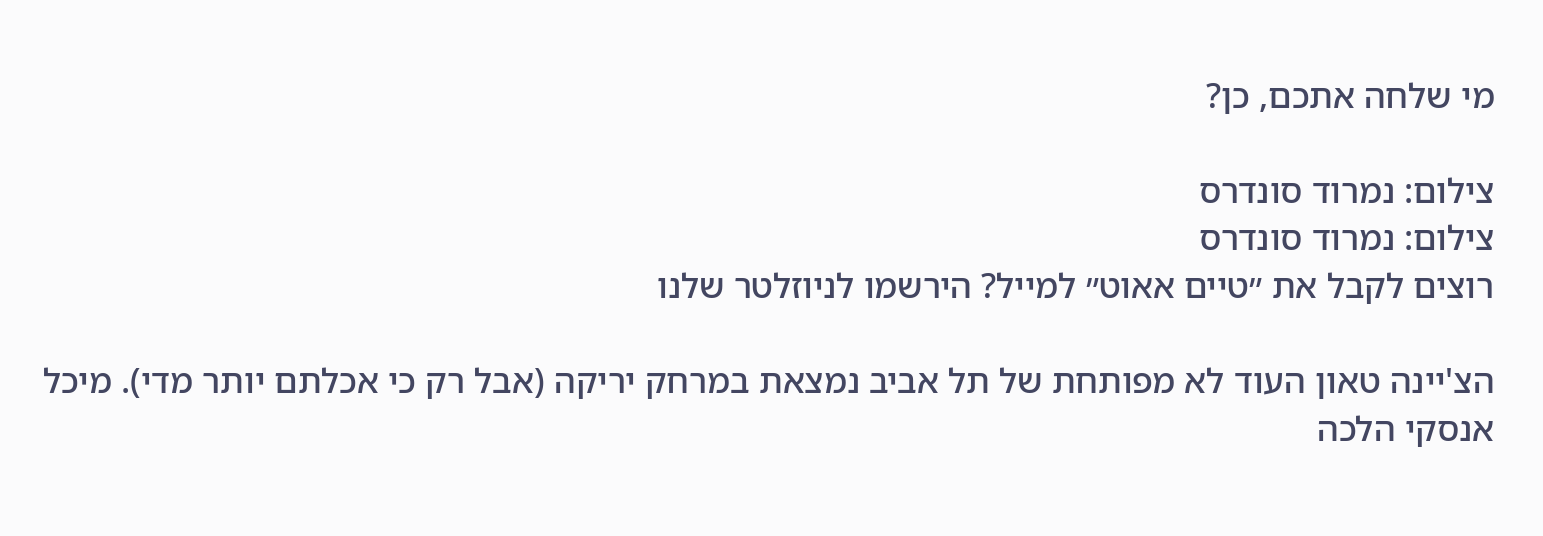מי שלחה אתכם, כן?

צילום: נמרוד סונדרס
צילום: נמרוד סונדרס
רוצים לקבל את ״טיים אאוט״ למייל? הירשמו לניוזלטר שלנו

הצ'יינה טאון העוד לא מפותחת של תל אביב נמצאת במרחק יריקה (אבל רק כי אכלתם יותר מדי). מיכל אנסקי הלכה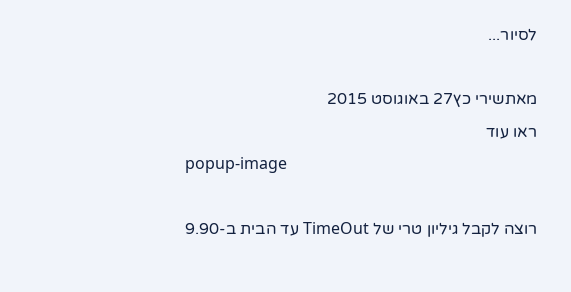לסיור...

מאתשירי כץ27 באוגוסט 2015
ראו עוד
popup-image

רוצה לקבל גיליון טרי של TimeOut עד הבית ב-9.90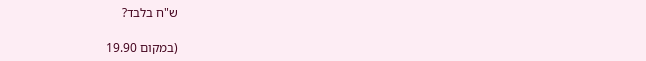ש"ח בלבד?

(במקום 19.90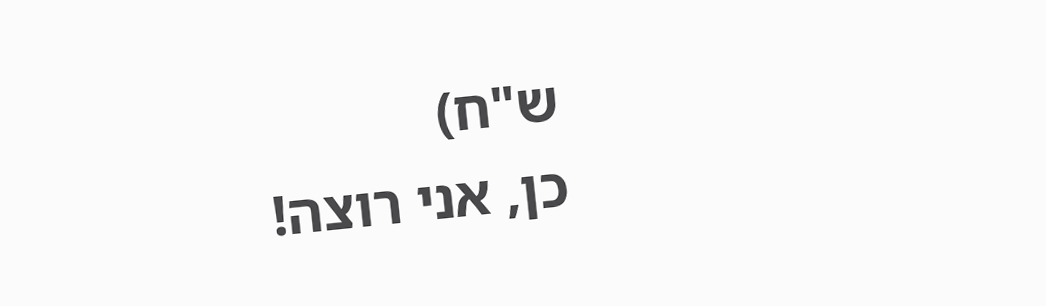ש"ח)
כן, אני רוצה!